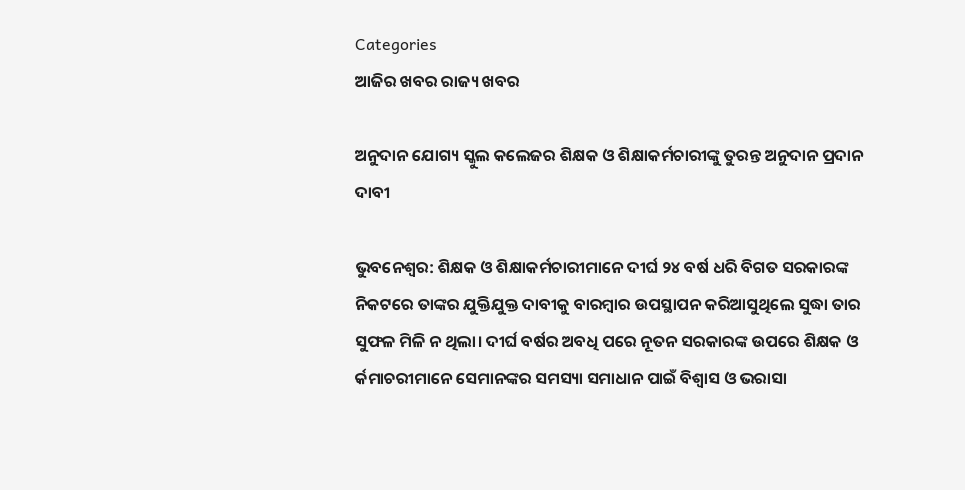Categories
ଆଜିର ଖବର ରାଜ୍ୟ ଖବର

ଅନୁଦାନ ଯୋଗ୍ୟ ସ୍କୁଲ କଲେଜର ଶିକ୍ଷକ ଓ ଶିକ୍ଷାକର୍ମଚାରୀଙ୍କୁ ତୁରନ୍ତ ଅନୁଦାନ ପ୍ରଦାନ ଦାବୀ

ଭୁବନେଶ୍ୱର: ଶିକ୍ଷକ ଓ ଶିକ୍ଷାକର୍ମଚାରୀମାନେ ଦୀର୍ଘ ୨୪ ବର୍ଷ ଧରି ବିଗତ ସରକାରଙ୍କ ନିକଟରେ ତାଙ୍କର ଯୁକ୍ତିଯୁକ୍ତ ଦାବୀକୁ ବାରମ୍ବାର ଉପସ୍ଥାପନ କରିଆସୁଥିଲେ ସୁଦ୍ଧା ତାର ସୁଫଳ ମିଳି ନ ଥିଲା। ଦୀର୍ଘ ବର୍ଷର ଅବଧି ପରେ ନୂତନ ସରକାରଙ୍କ ଉପରେ ଶିକ୍ଷକ ଓ ର୍କମାଚରୀମାନେ ସେମାନଙ୍କର ସମସ୍ୟା ସମାଧାନ ପାଇଁ ବିଶ୍ୱାସ ଓ ଭରାସା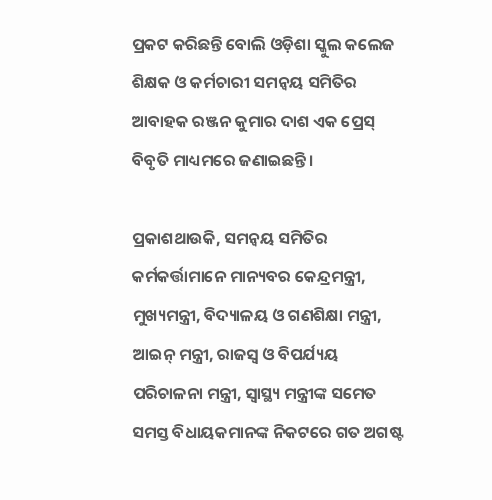ପ୍ରକଟ କରିଛନ୍ତି ବୋଲି ଓଡ଼ିଶା ସ୍କୁଲ କଲେଜ ଶିକ୍ଷକ ଓ କର୍ମଚାରୀ ସମନ୍ୱୟ ସମିତିର ଆବାହକ ରଞ୍ଜନ କୁମାର ଦାଶ ଏକ ପ୍ରେସ୍ ବିବୃତି ମାଧ୍ୟମରେ ଜଣାଇଛନ୍ତି।

ପ୍ରକାଶଥାଉକି, ସମନ୍ୱୟ ସମିତିର କର୍ମକର୍ତ୍ତାମାନେ ମାନ୍ୟବର କେନ୍ଦ୍ରମନ୍ତ୍ରୀ, ମୁଖ୍ୟମନ୍ତ୍ରୀ, ବିଦ୍ୟାଳୟ ଓ ଗଣଶିକ୍ଷା ମନ୍ତ୍ରୀ, ଆଇନ୍ ମନ୍ତ୍ରୀ, ରାଜସ୍ୱ ଓ ବିପର୍ଯ୍ୟୟ ପରିଚାଳନା ମନ୍ତ୍ରୀ, ସ୍ୱାସ୍ଥ୍ୟ ମନ୍ତ୍ରୀଙ୍କ ସମେତ ସମସ୍ତ ବିଧାୟକମାନଙ୍କ ନିକଟରେ ଗତ ଅଗଷ୍ଟ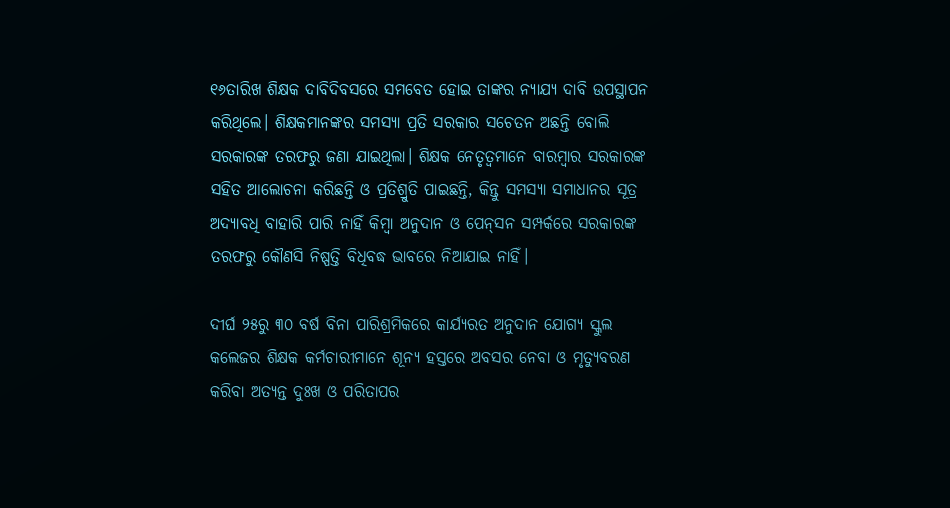୧୬ତାରିଖ ଶିକ୍ଷକ ଦାବିଦିବସରେ ସମବେତ ହୋଇ ତାଙ୍କର ନ୍ୟାଯ୍ୟ ଦାବି ଉପସ୍ଥାପନ କରିଥିଲେ। ଶିକ୍ଷକମାନଙ୍କର ସମସ୍ୟା ପ୍ରତି ସରକାର ସଚେତନ ଅଛନ୍ତି ବୋଲି ସରକାରଙ୍କ ତରଫରୁ ଜଣା ଯାଇଥିଲା। ଶିକ୍ଷକ ନେତୃତ୍ୱମାନେ ବାରମ୍ବାର ସରକାରଙ୍କ ସହିତ ଆଲୋଚନା କରିଛନ୍ତି ଓ ପ୍ରତିଶ୍ରୁତି ପାଇଛନ୍ତି, କିନ୍ତୁ ସମସ୍ୟା ସମାଧାନର ସୂତ୍ର ଅଦ୍ୟାବଧି ବାହାରି ପାରି ନାହିଁ କିମ୍ବା ଅନୁଦାନ ଓ ପେନ୍‌ସନ ସମ୍ପର୍କରେ ସରକାରଙ୍କ ତରଫରୁ କୌଣସି ନିଷ୍ପତ୍ତି ବିଧିବଦ୍ଧ ଭାବରେ ନିଆଯାଇ ନାହିଁ।

ଦୀର୍ଘ ୨୫ରୁ ୩୦ ବର୍ଷ ବିନା ପାରିଶ୍ରମିକରେ କାର୍ଯ୍ୟରତ ଅନୁଦାନ ଯୋଗ୍ୟ ସ୍କୁଲ କଲେଜର ଶିକ୍ଷକ କର୍ମଚାରୀମାନେ ଶୂନ୍ୟ ହସ୍ତରେ ଅବସର ନେବା ଓ ମୃତ୍ୟୁବରଣ କରିବା ଅତ୍ୟନ୍ତ ଦୁଃଖ ଓ ପରିତାପର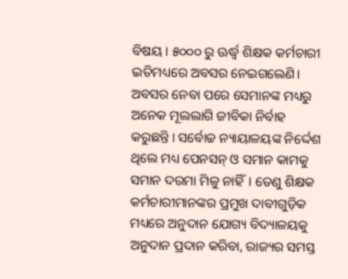ବିଷୟ। ୫୦୦୦ ରୁ ଊର୍ଦ୍ଧ୍ୱ ଶିକ୍ଷକ କର୍ମଚାରୀ ଇତିମଧ୍ୟରେ ଅବସର ନେଇଗଲେଣି। ଅବସର ନେବା ପରେ ସେମାନଙ୍କ ମଧ୍ୟରୁ ଅନେକ ମୂଲଲାଗି ଜୀବିକା ନିର୍ବାହ କରୁଛନ୍ତି। ସର୍ବୋଚ୍ଚ ନ୍ୟାୟାଳୟଙ୍କ ନିର୍ଦ୍ଦେଶ ଥିଲେ ମଧ୍ୟ ପେନସନ୍ ଓ ସମାନ କାମକୁ ସମାନ ଦରମା ମିଳୁ ନାହିଁ। ତେଣୁ ଶିକ୍ଷକ କର୍ମଚାରୀମାନଙ୍କର ପ୍ରମୁଖ ଦାବୀଗୁଡ଼ିକ ମଧ୍ୟରେ ଅନୁଦାନ ଯୋଗ୍ୟ ବିଦ୍ୟାଳୟକୁ ଅନୁଦାନ ପ୍ରଦାନ କରିବା, ରାଜ୍ୟର ସମସ୍ତ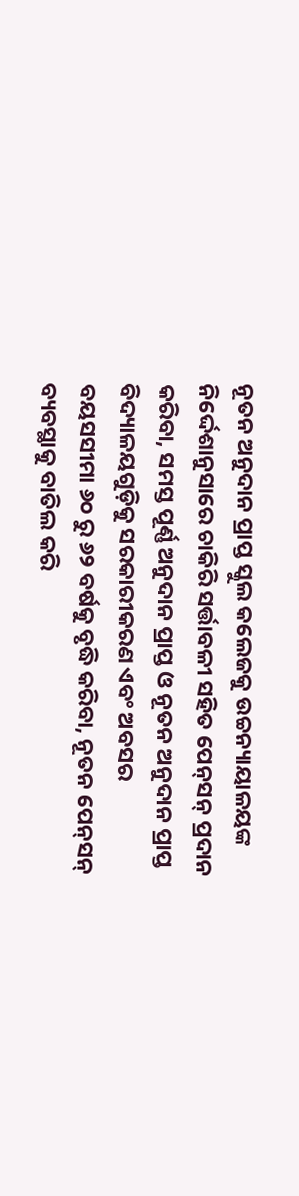ନୂତନ ଅନୁଦାନ ପ୍ରାପ୍ତ ସ୍କୁଲ କଲେଜକୁ ଉଚ୍ଚନ୍ୟାୟାଳୟଙ୍କ ନିର୍ଦ୍ଦେଶାନୁସାରେ ଚାକିରି ସର୍ତ୍ତାବଳୀ ସହିତ ପେନ୍‌ସନ୍ ପ୍ରଦାନ କରିବା, ସମସ୍ତ ପୂର୍ଣ୍ଣ ଅନୁଦାନ ପ୍ରାପ୍ତ ଓ ନୂତନ ଅନୁଦାନ ପ୍ରାପ୍ତ ବିଦ୍ୟାଳୟଗୁଡ଼ିକୁ ସରକାରୀକରଣ ଏବଂ ଅବସର ବୟସସୀମା ୬୦ ରୁ ୬୨ ବର୍ଷକୁ ବୃଦ୍ଧି କରିବା, ନୂତନ ପେନ୍‌ସନ୍ ବ୍ୟବସ୍ଥାକୁ ବାତିଲ କରି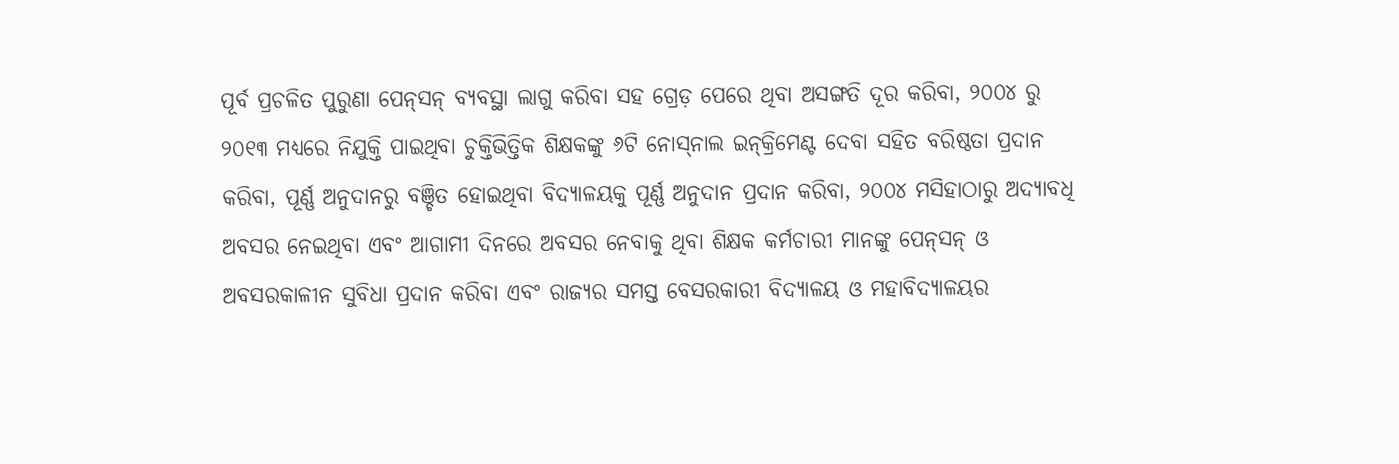ପୂର୍ବ ପ୍ରଚଳିତ ପୁରୁଣା ପେନ୍‌ସନ୍ ବ୍ୟବସ୍ଥା ଲାଗୁ କରିବା ସହ ଗ୍ରେଡ଼ ପେରେ ଥିବା ଅସଙ୍ଗତି ଦୂର କରିବା, ୨୦୦୪ ରୁ ୨୦୧୩ ମଧ୍ୟରେ ନିଯୁକ୍ତି ପାଇଥିବା ଚୁକ୍ତିଭିତ୍ତିକ ଶିକ୍ଷକଙ୍କୁ ୬ଟି ନୋସ୍‌ନାଲ ଇନ୍‌କ୍ରିମେଣ୍ଟ ଦେବା ସହିତ ବରିଷ୍ଠତା ପ୍ରଦାନ କରିବା, ପୂର୍ଣ୍ଣ ଅନୁଦାନରୁ ବଞ୍ଚିତ ହୋଇଥିବା ବିଦ୍ୟାଳୟକୁ ପୂର୍ଣ୍ଣ ଅନୁଦାନ ପ୍ରଦାନ କରିବା, ୨୦୦୪ ମସିହାଠାରୁ ଅଦ୍ୟାବଧି ଅବସର ନେଇଥିବା ଏବଂ ଆଗାମୀ ଦିନରେ ଅବସର ନେବାକୁ ଥିବା ଶିକ୍ଷକ କର୍ମଚାରୀ ମାନଙ୍କୁ ପେନ୍‌ସନ୍ ଓ ଅବସରକାଳୀନ ସୁବିଧା ପ୍ରଦାନ କରିବା ଏବଂ ରାଜ୍ୟର ସମସ୍ତ ବେସରକାରୀ ବିଦ୍ୟାଳୟ ଓ ମହାବିଦ୍ୟାଳୟର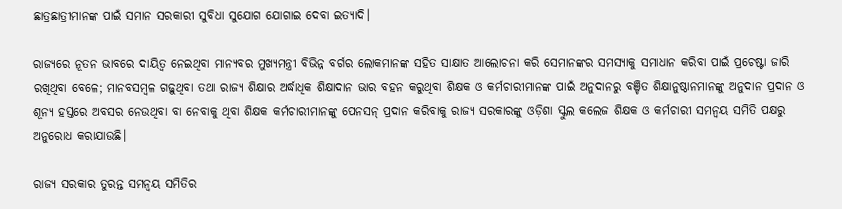ଛାତ୍ରଛାତ୍ରୀମାନଙ୍କ ପାଇଁ ସମାନ ସରକାରୀ ସୁବିଧା ସୁଯୋଗ ଯୋଗାଇ ଦେବା ଇତ୍ୟାଦି।

ରାଜ୍ୟରେ ନୂତନ ଭାବରେ ଦାୟିତ୍ୱ ନେଇଥିବା ମାନ୍ୟବର ମୁଖ୍ୟମନ୍ତ୍ରୀ ବିଭିନ୍ନ ବର୍ଗର ଲୋକମାନଙ୍କ ସହିତ ସାକ୍ଷାତ ଆଲୋଚନା କରି ସେମାନଙ୍କର ସମସ୍ୟାକୁ ସମାଧାନ କରିବା ପାଇଁ ପ୍ରଚେଷ୍ଟା ଜାରି ରଖିଥିବା ବେଳେ; ମାନବସମ୍ବଳ ଗଢ଼ୁଥିବା ତଥା ରାଜ୍ୟ ଶିକ୍ଷାର ଅର୍ଦ୍ଧାଧିକ ଶିକ୍ଷାଦାନ ଭାର ବହନ କରୁଥିବା ଶିକ୍ଷକ ଓ କର୍ମଚାରୀମାନଙ୍କ ପାଇଁ ଅନୁଦାନରୁ ବଞ୍ଚିତ ଶିକ୍ଷାନୁଷ୍ଠାନମାନଙ୍କୁ ଅନୁଦାନ ପ୍ରଦାନ ଓ ଶୂନ୍ୟ ହସ୍ତରେ ଅବସର ନେଉଥିବା ବା ନେବାକୁ ଥିବା ଶିକ୍ଷକ କର୍ମଚାରୀମାନଙ୍କୁ ପେନସନ୍ ପ୍ରଦାନ କରିବାକୁ ରାଜ୍ୟ ସରକାରଙ୍କୁ ଓଡ଼ିଶା ସ୍କୁଲ କଲେଜ ଶିକ୍ଷକ ଓ କର୍ମଚାରୀ ସମନ୍ୱୟ ସମିତି ପକ୍ଷରୁ ଅନୁରୋଧ କରାଯାଉଛି।

ରାଜ୍ୟ ସରକାର ତୁରନ୍ତ ସମନ୍ୱୟ ସମିତିର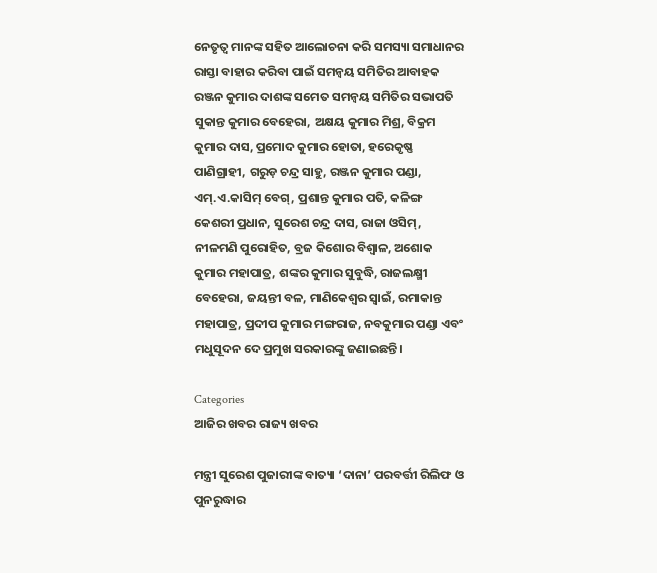ନେତୃତ୍ୱ ମାନଙ୍କ ସହିତ ଆଲୋଚନା କରି ସମସ୍ୟା ସମାଧାନର ରାସ୍ତା ବାହାର କରିବା ପାଇଁ ସମନ୍ୱୟ ସମିତିର ଆବାହକ ରଞ୍ଜନ କୁମାର ଦାଶଙ୍କ ସମେତ ସମନ୍ୱୟ ସମିତିର ସଭାପତି ସୁକାନ୍ତ କୁମାର ବେହେରା, ଅକ୍ଷୟ କୁମାର ମିଶ୍ର, ବିକ୍ରମ କୁମାର ଦାସ, ପ୍ରମୋଦ କୁମାର ହୋତା, ହରେକୃଷ୍ଣ ପାଣିଗ୍ରାହୀ, ଗରୁଡ଼ ଚନ୍ଦ୍ର ସାହୁ, ରଞ୍ଜନ କୁମାର ପଣ୍ଡା, ଏମ୍‌.ଏ.କାସିମ୍ ବେଗ୍‌, ପ୍ରଶାନ୍ତ କୁମାର ପତି, କଳିଙ୍ଗ କେଶରୀ ପ୍ରଧାନ, ସୁରେଶ ଚନ୍ଦ୍ର ଦାସ, ରାଜା ଓସିମ୍‌, ନୀଳମଣି ପୁରୋହିତ, ବ୍ରଜ କିଶୋର ବିଶ୍ୱାଳ, ଅଶୋକ କୁମାର ମହାପାତ୍ର, ଶଙ୍କର କୁମାର ସୁବୁଦ୍ଧି, ରାଜଲକ୍ଷ୍ମୀ ବେହେରା, ଜୟନ୍ତୀ ବଳ, ମାଣିକେଶ୍ୱର ସ୍ୱାଇଁ, ରମାକାନ୍ତ ମହାପାତ୍ର, ପ୍ରଦୀପ କୁମାର ମଙ୍ଗରାଜ, ନବକୁମାର ପଣ୍ଡା ଏବଂ ମଧୁସୂଦନ ଦେ ପ୍ରମୁଖ ସରକାରଙ୍କୁ ଜଣାଇଛନ୍ତି।

Categories
ଆଜିର ଖବର ରାଜ୍ୟ ଖବର

ମନ୍ତ୍ରୀ ସୁରେଶ ପୁଜାରୀଙ୍କ ବାତ୍ୟା ‘ଦାନା’ ପରବର୍ତ୍ତୀ ରିଲିଫ ଓ ପୁନରୁଦ୍ଧାର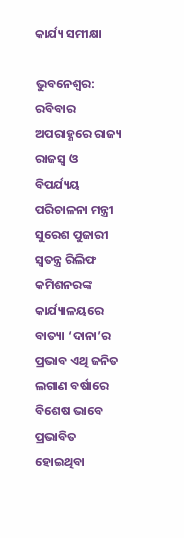କାର୍ଯ୍ୟ ସମୀକ୍ଷା

ଭୁବନେଶ୍ୱର: ରବିବାର ଅପରାହ୍ଣରେ ରାଜ୍ୟ ରାଜସ୍ୱ ଓ ବିପର୍ଯ୍ୟୟ ପରିଚାଳନା ମନ୍ତ୍ରୀ ସୁରେଶ ପୁଜାରୀ ସ୍ୱତନ୍ତ୍ର ରିଲିଫ କମିଶନରଙ୍କ କାର୍ଯ୍ୟାଳୟରେ ବାତ୍ୟା ‘ଦାନା’ର ପ୍ରଭାବ ଏଥି ଜନିତ ଲଗାଣ ବର୍ଷାରେ ବିଶେଷ ଭାବେ ପ୍ରଭାବିତ ହୋଇଥିବା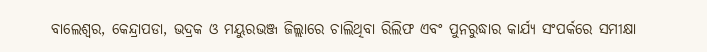ବାଲେଶ୍ୱର, କେନ୍ଦ୍ରାପଡା, ଭଦ୍ରକ ଓ ମୟୁରଭଞ୍ଜ ଜିଲ୍ଲାରେ ଚାଲିଥିବା ରିଲିଫ ଏବଂ ପୁନରୁଦ୍ଧାର କାର୍ଯ୍ୟ ସଂପର୍କରେ ସମୀକ୍ଷା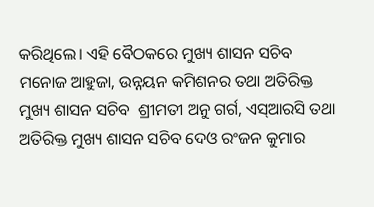କରିଥିଲେ। ଏହି ବୈଠକରେ ମୁଖ୍ୟ ଶାସନ ସଚିବ ମନୋଜ ଆହୁଜା, ଉନ୍ନୟନ କମିଶନର ତଥା ଅତିରିକ୍ତ ମୁଖ୍ୟ ଶାସନ ସଚିବ  ଶ୍ରୀମତୀ ଅନୁ ଗର୍ଗ, ଏସ୍‌ଆରସି ତଥା ଅତିରିକ୍ତ ମୁଖ୍ୟ ଶାସନ ସଚିବ ଦେଓ ରଂଜନ କୁମାର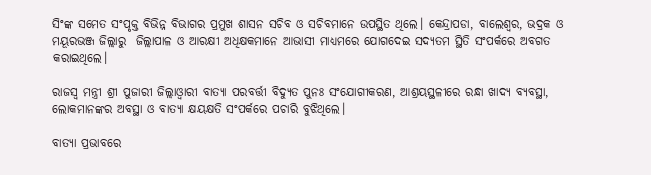ସିଂଙ୍କ ସମେତ ସଂପୃକ୍ତ ବିଭିନ୍ନ ବିଭାଗର ପ୍ରମୁଖ ଶାସନ ସଚିବ ଓ ସଚିବମାନେ ଉପସ୍ଥିତ ଥିଲେ। କେନ୍ଦ୍ରାପଡା, ବାଲେଶ୍ୱର, ଭଦ୍ରକ ଓ ମୟୂରଭଞ୍ଜ ଜିଲ୍ଲାରୁ  ଜିଲ୍ଲାପାଳ ଓ ଆରକ୍ଷୀ ଅଧିକ୍ଷକମାନେ ଆଭାସୀ ମାଧ୍ୟମରେ ଯୋଗଦେଇ ସଦ୍ୟତମ ସ୍ଥିତି ସଂପର୍କରେ ଅବଗତ କରାଇଥିଲେ।

ରାଜସ୍ୱ ମନ୍ତ୍ରୀ ଶ୍ରୀ ପୁଜାରୀ ଜିଲ୍ଲାଓ୍ୱାରୀ ବାତ୍ୟା ପରବର୍ତ୍ତୀ ବିଦ୍ୟୁତ ପୁନଃ ସଂଯୋଗୀକରଣ, ଆଶ୍ରୟସ୍ଥଳୀରେ ରନ୍ଧା ଖାଦ୍ୟ ବ୍ୟବସ୍ଥା, ଲୋକମାନଙ୍କର ଅବସ୍ଥା ଓ ବାତ୍ୟା କ୍ଷୟକ୍ଷତି ସଂପର୍କରେ ପଚାରି ବୁଝିଥିଲେ।

ବାତ୍ୟା ପ୍ରଭାବରେ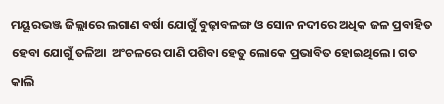ମୟୂରଭଞ୍ଜ ଜିଲ୍ଲାରେ ଲଗାଣ ବର୍ଷା ଯୋଗୁଁ ବୁଢ଼ାବଳଙ୍ଗ ଓ ସୋନ ନଦୀରେ ଅଧିକ ଜଳ ପ୍ରବାହିତ ହେବା ଯୋଗୁଁ ତଳିଆ  ଅଂଚଳରେ ପାଣି ପଶିବା ହେତୁ ଲୋକେ ପ୍ରଭାବିତ ହୋଇଥିଲେ। ଗତ କାଲି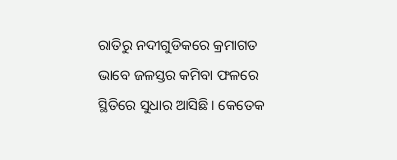ରାତିରୁ ନଦୀଗୁଡିକରେ କ୍ରମାଗତ ଭାବେ ଜଳସ୍ତର କମିବା ଫଳରେ ସ୍ଥିତିରେ ସୁଧାର ଆସିଛି। କେତେକ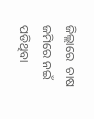ଜିଲ୍ଲାରେ  ଚାଷ ଜମିରେ ନଇଁ ପଡିଥିବା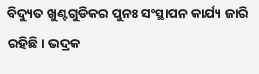ବିଦ୍ୟୁତ ଖୁଣ୍ଟଗୁଡିକର ପୁନଃ ସଂସ୍ଥାପନ କାର୍ଯ୍ୟ ଜାରି ରହିଛି। ଭଦ୍ରକ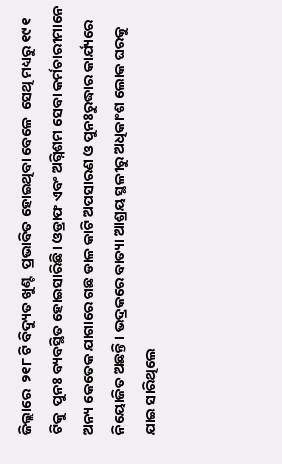ଜିଲ୍ଲାରେ  ୨୧୮ ଟି ବିଦ୍ୟୁତ ଖୁଣ୍ଟ  ପ୍ରଭାବିତ ହୋଇଥିବା ବେଳେ  ସେଥି ମଧ୍ୟରୁ ୧୯୧ ଟିକୁ  ପୁନଃ ବ୍ୟବସ୍ଥିତ ହୋଇସାରିଛି। ଓଡ୍ରାଫ ଏବଂ ଅଗ୍ନିଶମ ସେବା କର୍ମଚାରୀମାନେ ଅନ୍ୟ କେତେକ ଯାଗାରେ ଗଛ ଡାଳ କାଟି ଅପସାରଣ ଓ ପୁନଃରୁଦ୍ଧାର କାର୍ଯ୍ୟରେ ନିୟୋଜିତ ଅଛନ୍ତି। ଭଦ୍ରକରେ ବାତ୍ୟା ଆଶ୍ରୟ ସ୍ଥଳୀରୁ ଅଧିକାଂଶ ଲୋକ ଘରକୁ ଯାଇ ସାରିଥିଲେ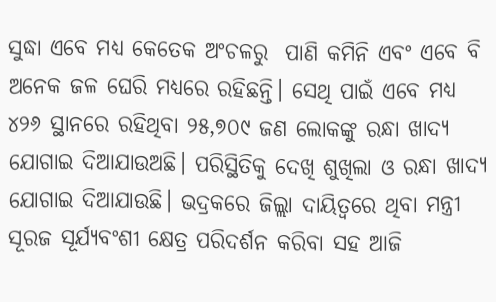ସୁଦ୍ଧା ଏବେ ମଧ୍ୟ କେତେକ ଅଂଚଳରୁ  ପାଣି କମିନି ଏବଂ ଏବେ ବି ଅନେକ ଜଳ ଘେରି ମଧ୍ୟରେ ରହିଛନ୍ତି। ସେଥି ପାଇଁ ଏବେ ମଧ୍ୟ ୪୨୬ ସ୍ଥାନରେ ରହିଥିବା ୨୫,୭୦୯ ଜଣ ଲୋକଙ୍କୁ ରନ୍ଧା ଖାଦ୍ୟ ଯୋଗାଇ ଦିଆଯାଉଅଛି। ପରିସ୍ଥିତିକୁ ଦେଖି ଶୁଖିଲା ଓ ରନ୍ଧା ଖାଦ୍ୟ ଯୋଗାଇ ଦିଆଯାଉଛି। ଭଦ୍ରକରେ ଜିଲ୍ଲା ଦାୟିତ୍ୱରେ ଥିବା ମନ୍ତ୍ରୀ ସୂରଜ ସୂର୍ଯ୍ୟବଂଶୀ କ୍ଷେତ୍ର ପରିଦର୍ଶନ କରିବା ସହ ଆଜି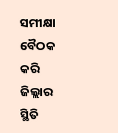ସମୀକ୍ଷା ବୈଠକ କରି  ଜିଲ୍ଲାର ସ୍ଥିତି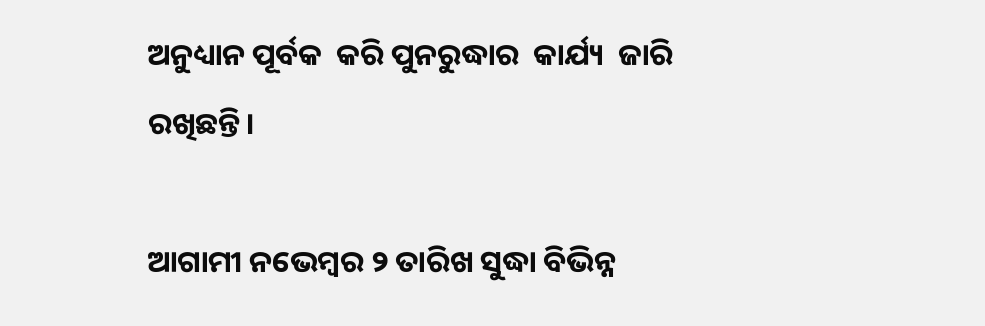ଅନୁଧ୍ୟାନ ପୂର୍ବକ  କରି ପୁନରୁଦ୍ଧାର  କାର୍ଯ୍ୟ  ଜାରି ରଖିଛନ୍ତି।

ଆଗାମୀ ନଭେମ୍ବର ୨ ତାରିଖ ସୁଦ୍ଧା ବିଭିନ୍ନ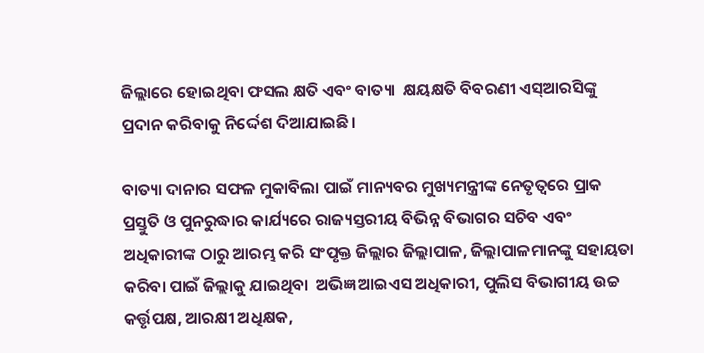ଜିଲ୍ଲାରେ ହୋଇଥିବା ଫସଲ କ୍ଷତି ଏବଂ ବାତ୍ୟା  କ୍ଷୟକ୍ଷତି ବିବରଣୀ ଏସ୍‌ଆରସିଙ୍କୁ ପ୍ରଦାନ କରିବାକୁ ନିର୍ଦ୍ଦେଶ ଦିଆଯାଇଛି।

ବାତ୍ୟା ଦାନାର ସଫଳ ମୁକାବିଲା ପାଇଁ ମାନ୍ୟବର ମୁଖ୍ୟମନ୍ତ୍ରୀଙ୍କ ନେତୃତ୍ୱରେ ପ୍ରାକ ପ୍ରସ୍ତୁତି ଓ ପୁନରୁଦ୍ଧାର କାର୍ଯ୍ୟରେ ରାଜ୍ୟସ୍ତରୀୟ ବିଭିନ୍ନ ବିଭାଗର ସଚିବ ଏବଂ ଅଧିକାରୀଙ୍କ ଠାରୁ ଆରମ୍ଭ କରି ସଂପୃକ୍ତ ଜିଲ୍ଲାର ଜିଲ୍ଲାପାଳ, ଜିଲ୍ଲାପାଳମାନଙ୍କୁ ସହାୟତା କରିବା ପାଇଁ ଜିଲ୍ଲାକୁ ଯାଇଥିବା  ଅଭିଜ୍ଞ ଆଇଏସ ଅଧିକାରୀ, ପୁଲିସ ବିଭାଗୀୟ ଉଚ୍ଚ କର୍ତ୍ତୃପକ୍ଷ, ଆରକ୍ଷୀ ଅଧିକ୍ଷକ,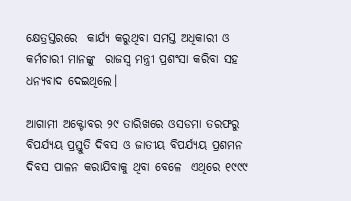କ୍ଷେତ୍ରସ୍ତରରେ  କାର୍ଯ୍ୟ କରୁଥିବା ସମସ୍ତ ଅଧିକାରୀ ଓ କର୍ମଚାରୀ ମାନଙ୍କୁ  ରାଜସ୍ୱ ମନ୍ତ୍ରୀ ପ୍ରଶଂସା କରିବା ସହ ଧନ୍ୟବାଦ ଦେଇଥିଲେ।

ଆଗାମୀ ଅକ୍ଟୋବର ୨୯ ତାରିଖରେ ଓସଡମା ତରଫରୁ ବିପର୍ଯ୍ୟୟ ପ୍ରସ୍ତୁତି ଦିବସ ଓ ଜାତୀୟ ବିପର୍ଯ୍ୟୟ ପ୍ରଶମନ ଦିବସ ପାଳନ କରାଯିବାକୁ ଥିବା ବେଳେ  ଏଥିରେ ୧୯୯୯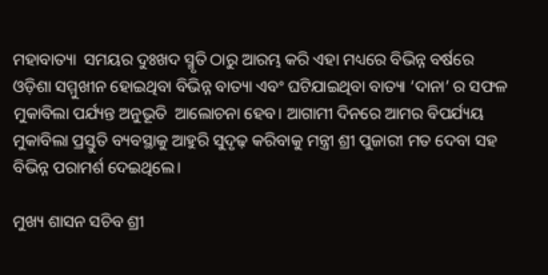ମହାବାତ୍ୟା  ସମୟର ଦୁଃଖଦ ସ୍ମୃତି ଠାରୁ ଆରମ୍ଭ କରି ଏହା ମଧ୍ୟରେ ବିଭିନ୍ନ ବର୍ଷରେ ଓଡ଼ିଶା ସମ୍ମୁଖୀନ ହୋଇଥିବା ବିଭିନ୍ନ ବାତ୍ୟା ଏବଂ ଘଟିଯାଇଥିବା ବାତ୍ୟା ‘ଦାନା’ ର ସଫଳ ମୁକାବିଲା ପର୍ଯ୍ୟନ୍ତ ଅନୁଭୂତି  ଆଲୋଚନା ହେବ। ଆଗାମୀ ଦିନରେ ଆମର ବିପର୍ଯ୍ୟୟ ମୁକାବିଲା ପ୍ରସ୍ତୁତି ବ୍ୟବସ୍ଥାକୁ ଆହୁରି ସୁଦୃଢ଼ କରିବାକୁ ମନ୍ତ୍ରୀ ଶ୍ରୀ ପୁଜାରୀ ମତ ଦେବା ସହ ବିଭିନ୍ନ ପରାମର୍ଶ ଦେଇଥିଲେ।

ମୁଖ୍ୟ ଶାସନ ସଚିବ ଶ୍ରୀ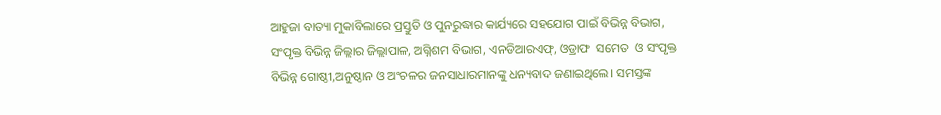ଆହୁଜା ବାତ୍ୟା ମୁକାବିଲାରେ ପ୍ରସ୍ତୁତି ଓ ପୁନରୁଦ୍ଧାର କାର୍ଯ୍ୟରେ ସହଯୋଗ ପାଇଁ ବିଭିନ୍ନ ବିଭାଗ, ସଂପୃକ୍ତ ବିଭିନ୍ନ ଜିଲ୍ଲାର ଜିଲ୍ଲାପାଳ, ଅଗ୍ନିଶମ ବିଭାଗ, ଏନଡିଆରଏଫ୍, ଓଡ୍ରାଫ  ସମେତ  ଓ ସଂପୃକ୍ତ ବିଭିନ୍ନ ଗୋଷ୍ଠୀ,ଅନୁଷ୍ଠାନ ଓ ଅଂଚଳର ଜନସାଧାରମାନଙ୍କୁ ଧନ୍ୟବାଦ ଜଣାଇଥିଲେ। ସମସ୍ତଙ୍କ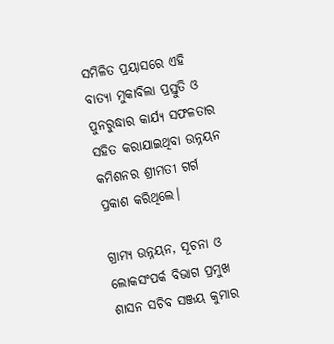ସମିଳିତ ପ୍ରୟାସରେ ଏହି ବାତ୍ୟା ମୁକାବିଲା ପ୍ରସ୍ତୁତି ଓ ପୁନରୁଦ୍ଧାର କାର୍ଯ୍ୟ ସଫଳତାର ସହିତ କରାଯାଇଥିବା ଉନ୍ନୟନ କମିଶନର ଶ୍ରୀମତୀ ଗର୍ଗ ପ୍ରକାଶ କରିଥିଲେ।

ଗ୍ରାମ୍ୟ ଉନ୍ନୟନ, ସୂଚନା ଓ ଲୋକସଂପର୍କ ବିଭାଗ ପ୍ରମୁଖ ଶାସନ ସଚିବ ସଞ୍ଜୟ କୁମାର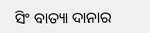ସିଂ ବାତ୍ୟା ଦାନାର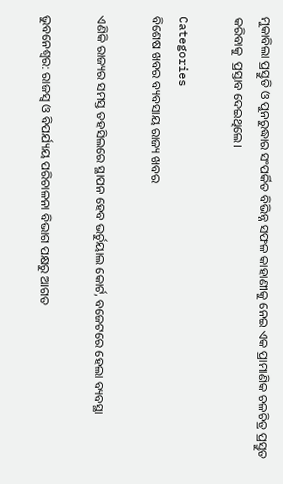ମୁକାବିଲା ପ୍ରସ୍ତୁତି ଓ ପୁନରୁଦ୍ଧାର ସଂପର୍କିତ ବିଭିନ୍ନ ସଫଳ କାହାଣୀକୁ ନେଇ ଏକ ପ୍ରାମାଣିକ ଚଳଚିତ୍ର ପ୍ରସ୍ତୁତ କରିବାକୁ  ପ୍ରସ୍ତାବ ଦେଇଥିଲେ।

Categories
ବିଶେଷ ଖବର ବ୍ୟବସାୟ ରାଜ୍ୟ ଖବର

ଏଣିକି ରାଜ୍ୟର ସମସ୍ତ ତହସିଲରେ ସ୍ଥାପନ ହେବ ଭର୍ଚୁୟାଲ କୋର୍ଟ, ବଜେଟରେ ହେଲା ବ୍ୟବସ୍ଥା

ଭୁବନେଶ୍ୱର: ରାଜସ୍ୱ ଓ ବିପର୍ଯ୍ୟୟ ପରିଚାଳନା ବିଭାଗ ପକ୍ଷରୁ ଆଗତ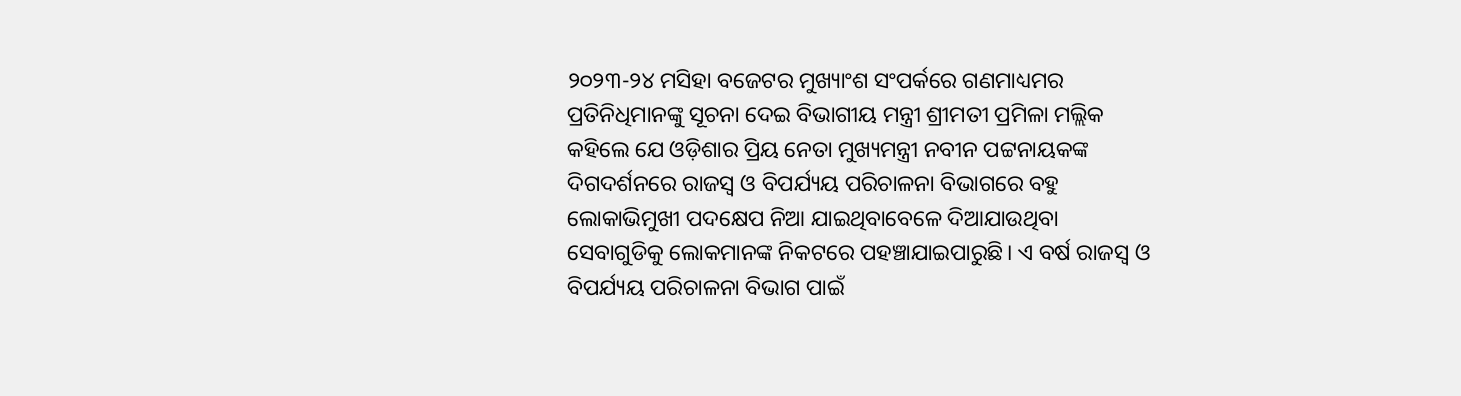୨୦୨୩-୨୪ ମସିହା ବଜେଟର ମୁଖ୍ୟାଂଶ ସଂପର୍କରେ ଗଣମାଧ୍ୟମର ପ୍ରତିନିଧିମାନଙ୍କୁ ସୂଚନା ଦେଇ ବିଭାଗୀୟ ମନ୍ତ୍ରୀ ଶ୍ରୀମତୀ ପ୍ରମିଳା ମଲ୍ଲିକ କହିଲେ ଯେ ଓଡ଼ିଶାର ପ୍ରିୟ ନେତା ମୁଖ୍ୟମନ୍ତ୍ରୀ ନବୀନ ପଟ୍ଟନାୟକଙ୍କ ଦିଗଦର୍ଶନରେ ରାଜସ୍ୱ ଓ ବିପର୍ଯ୍ୟୟ ପରିଚାଳନା ବିଭାଗରେ ବହୁ ଲୋକାଭିମୁଖୀ ପଦକ୍ଷେପ ନିଆ ଯାଇଥିବାବେଳେ ଦିଆଯାଉଥିବା ସେବାଗୁଡିକୁ ଲୋକମାନଙ୍କ ନିକଟରେ ପହଞ୍ଚାଯାଇପାରୁଛି। ଏ ବର୍ଷ ରାଜସ୍ୱ ଓ ବିପର୍ଯ୍ୟୟ ପରିଚାଳନା ବିଭାଗ ପାଇଁ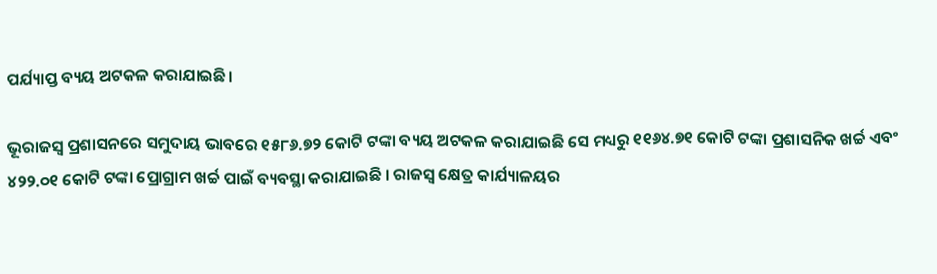ପର୍ଯ୍ୟାପ୍ତ ବ୍ୟୟ ଅଟକଳ କରାଯାଇଛି।

ଭୂରାଜସ୍ୱ ପ୍ରଶାସନରେ ସମୁଦାୟ ଭାବରେ ୧୫୮୬.୭୨ କୋଟି ଟଙ୍କା ବ୍ୟୟ ଅଟକଳ କରାଯାଇଛି ସେ ମଧ୍ୟରୁ ୧୧୬୪.୭୧ କୋଟି ଟଙ୍କା ପ୍ରଶାସନିକ ଖର୍ଚ୍ଚ ଏବଂ ୪୨୨.୦୧ କୋଟି ଟଙ୍କା ପ୍ରୋଗ୍ରାମ ଖର୍ଚ୍ଚ ପାଇଁ ବ୍ୟବସ୍ଥା କରାଯାଇଛି । ରାଜସ୍ୱ କ୍ଷେତ୍ର କାର୍ଯ୍ୟାଳୟର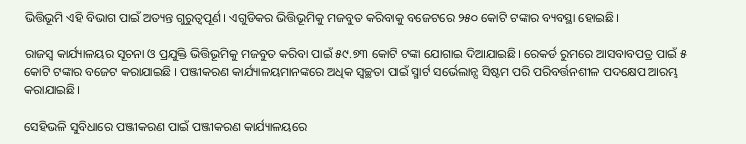ଭିତ୍ତିଭୂମି ଏହି ବିଭାଗ ପାଇଁ ଅତ୍ୟନ୍ତ ଗୁରୁତ୍ୱପୂର୍ଣ। ଏଗୁଡିକର ଭିତ୍ତିଭୂମିକୁ ମଜବୁତ କରିବାକୁ ବଜେଟରେ ୨୫୦ କୋଟି ଟଙ୍କାର ବ୍ୟବସ୍ଥା ହୋଇଛି।

ରାଜସ୍ୱ କାର୍ଯ୍ୟାଳୟର ସୂଚନା ଓ ପ୍ରଯୁକ୍ତି ଭିତ୍ତିଭୂମିକୁ ମଜବୁତ କରିବା ପାଇଁ ୫୯.୭୩ କୋଟି ଟଙ୍କା ଯୋଗାଇ ଦିଆଯାଇଛି। ରେକର୍ଡ ରୁମରେ ଆସବାବପତ୍ର ପାଇଁ ୫ କୋଟି ଟଙ୍କାର ବଜେଟ କରାଯାଇଛି । ପଞ୍ଜୀକରଣ କାର୍ଯ୍ୟାଳୟମାନଙ୍କରେ ଅଧିକ ସ୍ୱଚ୍ଛତା ପାଇଁ ସ୍ମାର୍ଟ ସର୍ଭେଲାନ୍ସ ସିଷ୍ଟମ ପରି ପରିବର୍ତ୍ତନଶୀଳ ପଦକ୍ଷେପ ଆରମ୍ଭ କରାଯାଇଛି।

ସେହିଭଳି ସୁବିଧାରେ ପଞ୍ଜୀକରଣ ପାଇଁ ପଞ୍ଜୀକରଣ କାର୍ଯ୍ୟାଳୟରେ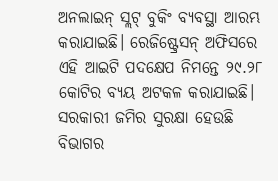ଅନଲାଇନ୍‌ ସ୍ଲଟ୍‌ ବୁକିଂ ବ୍ୟବସ୍ଥା ଆରମ୍ଭ କରାଯାଇଛି। ରେଜିଷ୍ଟ୍ରେସନ୍‌ ଅଫିସରେ ଏହି ଆଇଟି ପଦକ୍ଷେପ ନିମନ୍ତେ ୨୯.୨୮ କୋଟିର ବ୍ୟୟ ଅଟକଳ କରାଯାଇଛି। ସରକାରୀ ଜମିର ସୁରକ୍ଷା ହେଉଛି ବିଭାଗର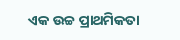ଏକ ଉଚ୍ଚ ପ୍ରାଥମିକତା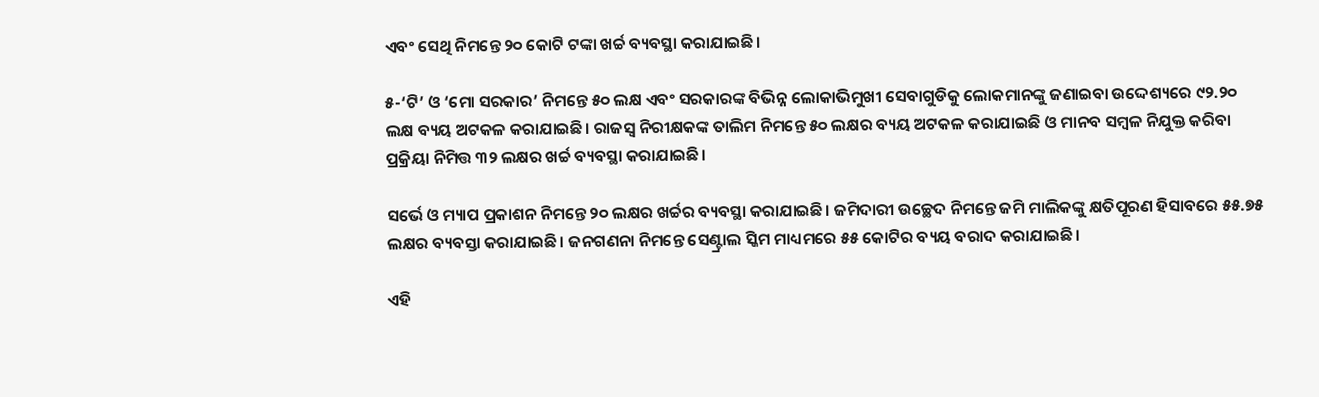ଏବଂ ସେଥି ନିମନ୍ତେ ୨୦ କୋଟି ଟଙ୍କା ଖର୍ଚ୍ଚ ବ୍ୟବସ୍ଥା କରାଯାଇଛି।

୫-‘ଟି’ ଓ ‘ମୋ ସରକାର’ ନିମନ୍ତେ ୫୦ ଲକ୍ଷ ଏବଂ ସରକାରଙ୍କ ବିଭିନ୍ନ ଲୋକାଭିମୁଖୀ ସେବାଗୁଡିକୁ ଲୋକମାନଙ୍କୁ ଜଣାଇବା ଉଦ୍ଦେଶ୍ୟରେ ୯୨.୨୦ ଲକ୍ଷ ବ୍ୟୟ ଅଟକଳ କରାଯାଇଛି। ରାଜସ୍ୱ ନିରୀକ୍ଷକଙ୍କ ତାଲିମ ନିମନ୍ତେ ୫୦ ଲକ୍ଷର ବ୍ୟୟ ଅଟକଳ କରାଯାଇଛି ଓ ମାନବ ସମ୍ବଳ ନିଯୁକ୍ତ କରିବା ପ୍ରକ୍ରିୟା ନିମିତ୍ତ ୩୨ ଲକ୍ଷର ଖର୍ଚ୍ଚ ବ୍ୟବସ୍ଥା କରାଯାଇଛି।

ସର୍ଭେ ଓ ମ୍ୟାପ ପ୍ରକାଶନ ନିମନ୍ତେ ୨୦ ଲକ୍ଷର ଖର୍ଚ୍ଚର ବ୍ୟବସ୍ଥା କରାଯାଇଛି। ଜମିଦାରୀ ଉଚ୍ଛେଦ ନିମନ୍ତେ ଜମି ମାଲିକଙ୍କୁ କ୍ଷତିପୂରଣ ହିସାବରେ ୫୫.୭୫ ଲକ୍ଷର ବ୍ୟବସ୍ତା କରାଯାଇଛି। ଜନଗଣନା ନିମନ୍ତେ ସେଣ୍ଟ୍ରାଲ ସ୍କିମ ମାଧ୍ୟମରେ ୫୫ କୋଟିର ବ୍ୟୟ ବରାଦ କରାଯାଇଛି।

ଏହି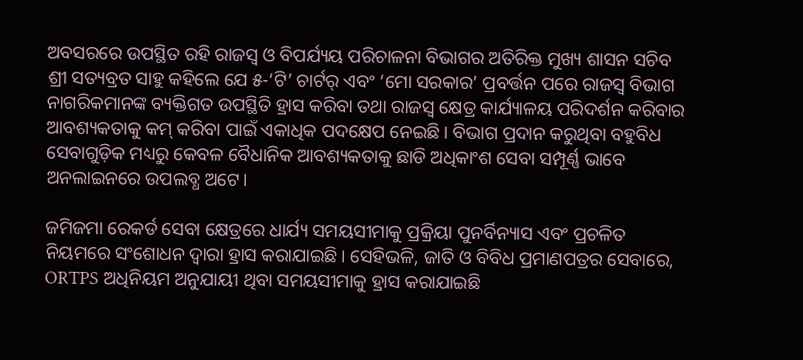ଅବସରରେ ଉପସ୍ଥିତ ରହି ରାଜସ୍ୱ ଓ ବିପର୍ଯ୍ୟୟ ପରିଚାଳନା ବିଭାଗର ଅତିରିକ୍ତ ମୁଖ୍ୟ ଶାସନ ସଚିବ ଶ୍ରୀ ସତ୍ୟବ୍ରତ ସାହୁ କହିଲେ ଯେ ୫-‘ଟି’ ଚାର୍ଟର୍‌ ଏବଂ ‘ମୋ ସରକାର’ ପ୍ରବର୍ତ୍ତନ ପରେ ରାଜସ୍ୱ ବିଭାଗ ନାଗରିକମାନଙ୍କ ବ୍ୟକ୍ତିଗତ ଉପସ୍ଥିତି ହ୍ରାସ କରିବା ତଥା ରାଜସ୍ୱ କ୍ଷେତ୍ର କାର୍ଯ୍ୟାଳୟ ପରିଦର୍ଶନ କରିବାର ଆବଶ୍ୟକତାକୁ କମ୍‌ କରିବା ପାଇଁ ଏକାଧିକ ପଦକ୍ଷେପ ନେଇଛି। ବିଭାଗ ପ୍ରଦାନ କରୁଥିବା ବହୁବିଧ ସେବାଗୁଡ଼ିକ ମଧ୍ୟରୁ କେବଳ ବୈଧାନିକ ଆବଶ୍ୟକତାକୁ ଛାଡି ଅଧିକାଂଶ ସେବା ସମ୍ପୂର୍ଣ୍ଣ ଭାବେ ଅନଲାଇନରେ ଉପଲବ୍ଧ ଅଟେ।

ଜମିଜମା ରେକର୍ଡ ସେବା କ୍ଷେତ୍ରରେ ଧାର୍ଯ୍ୟ ସମୟସୀମାକୁ ପ୍ରକ୍ରିୟା ପୁନର୍ବିନ୍ୟାସ ଏବଂ ପ୍ରଚଳିତ ନିୟମରେ ସଂଶୋଧନ ଦ୍ୱାରା ହ୍ରାସ କରାଯାଇଛି। ସେହିଭଳି, ଜାତି ଓ ବିବିଧ ପ୍ରମାଣପତ୍ରର ସେବାରେ, ORTPS ଅଧିନିୟମ ଅନୁଯାୟୀ ଥିବା ସମୟସୀମାକୁ ହ୍ରାସ କରାଯାଇଛି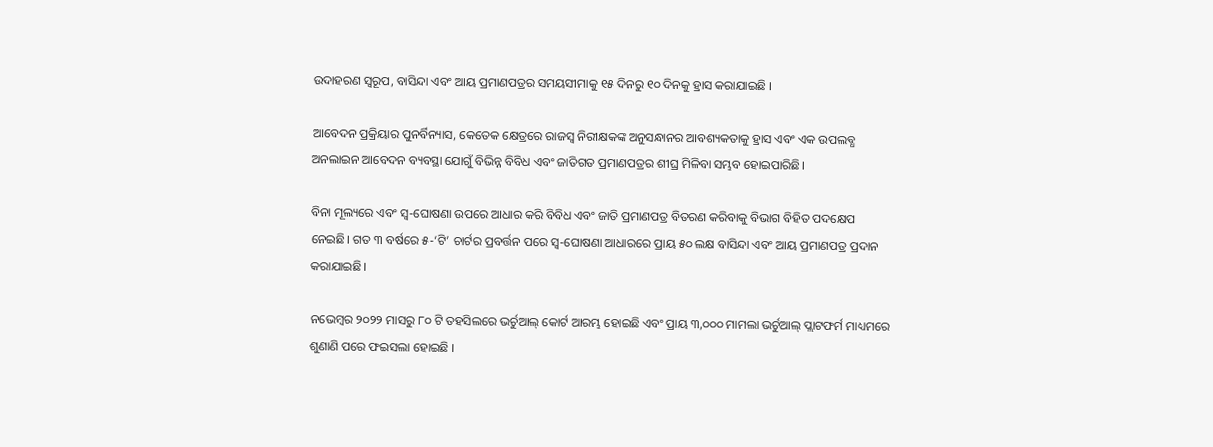ଉଦାହରଣ ସ୍ୱରୂପ, ବାସିନ୍ଦା ଏବଂ ଆୟ ପ୍ରମାଣପତ୍ରର ସମୟସୀମାକୁ ୧୫ ଦିନରୁ ୧୦ ଦିନକୁ ହ୍ରାସ କରାଯାଇଛି ।

ଆବେଦନ ପ୍ରକ୍ରିୟାର ପୁନର୍ବିନ୍ୟାସ, କେତେକ କ୍ଷେତ୍ରରେ ରାଜସ୍ୱ ନିରୀକ୍ଷକଙ୍କ ଅନୁସନ୍ଧାନର ଆବଶ୍ୟକତାକୁ ହ୍ରାସ ଏବଂ ଏକ ଉପଲବ୍ଧ ଅନଲାଇନ ଆବେଦନ ବ୍ୟବସ୍ଥା ଯୋଗୁଁ ବିଭିନ୍ନ ବିବିଧ ଏବଂ ଜାତିଗତ ପ୍ରମାଣପତ୍ରର ଶୀଘ୍ର ମିଳିବା ସମ୍ଭବ ହୋଇପାରିଛି।

ବିନା ମୂଲ୍ୟରେ ଏବଂ ସ୍ୱ-ଘୋଷଣା ଉପରେ ଆଧାର କରି ବିବିଧ ଏବଂ ଜାତି ପ୍ରମାଣପତ୍ର ବିତରଣ କରିବାକୁ ବିଭାଗ ବିହିତ ପଦକ୍ଷେପ ନେଇଛି। ଗତ ୩ ବର୍ଷରେ ୫-‘ଟି’ ଚାର୍ଟର ପ୍ରବର୍ତ୍ତନ ପରେ ସ୍ୱ-ଘୋଷଣା ଆଧାରରେ ପ୍ରାୟ ୫୦ ଲକ୍ଷ ବାସିନ୍ଦା ଏବଂ ଆୟ ପ୍ରମାଣପତ୍ର ପ୍ରଦାନ କରାଯାଇଛି।

ନଭେମ୍ବର ୨୦୨୨ ମାସରୁ ୮୦ ଟି ତହସିଲରେ ଭର୍ଚୁଆଲ୍‌ କୋର୍ଟ ଆରମ୍ଭ ହୋଇଛି ଏବଂ ପ୍ରାୟ ୩,୦୦୦ ମାମଲା ଭର୍ଚୁଆଲ୍‌ ପ୍ଲାଟଫର୍ମ ମାଧ୍ୟମରେ ଶୁଣାଣି ପରେ ଫଇସଲା ହୋଇଛି ।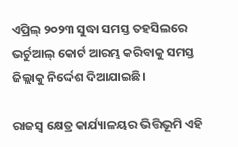ଏପ୍ରିଲ୍‌ ୨୦୨୩ ସୁଦ୍ଧା ସମସ୍ତ ତହସିଲରେ ଭର୍ଚୁଆଲ୍‌ କୋର୍ଟ ଆରମ୍ଭ କରିବାକୁ ସମସ୍ତ ଜିଲ୍ଲାକୁ ନିର୍ଦ୍ଦେଶ ଦିଆଯାଇଛି।

ରାଜସ୍ୱ କ୍ଷେତ୍ର କାର୍ଯ୍ୟାଳୟର ଭିତ୍ତିଭୂମି ଏହି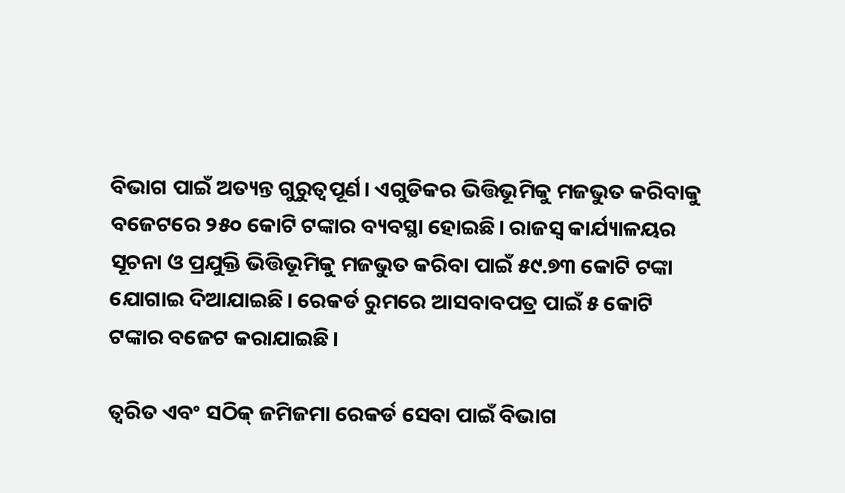ବିଭାଗ ପାଇଁ ଅତ୍ୟନ୍ତ ଗୁରୁତ୍ୱପୂର୍ଣ। ଏଗୁଡିକର ଭିତ୍ତିଭୂମିକୁ ମଜଭୁତ କରିବାକୁ ବଜେଟରେ ୨୫୦ କୋଟି ଟଙ୍କାର ବ୍ୟବସ୍ଥା ହୋଇଛି। ରାଜସ୍ୱ କାର୍ଯ୍ୟାଳୟର ସୂଚନା ଓ ପ୍ରଯୁକ୍ତି ଭିତ୍ତିଭୂମିକୁ ମଜଭୁତ କରିବା ପାଇଁ ୫୯.୭୩ କୋଟି ଟଙ୍କା ଯୋଗାଇ ଦିଆଯାଇଛି। ରେକର୍ଡ ରୁମରେ ଆସବାବପତ୍ର ପାଇଁ ୫ କୋଟି ଟଙ୍କାର ବଜେଟ କରାଯାଇଛି।

ତ୍ୱରିତ ଏବଂ ସଠିକ୍‌ ଜମିଜମା ରେକର୍ଡ ସେବା ପାଇଁ ବିଭାଗ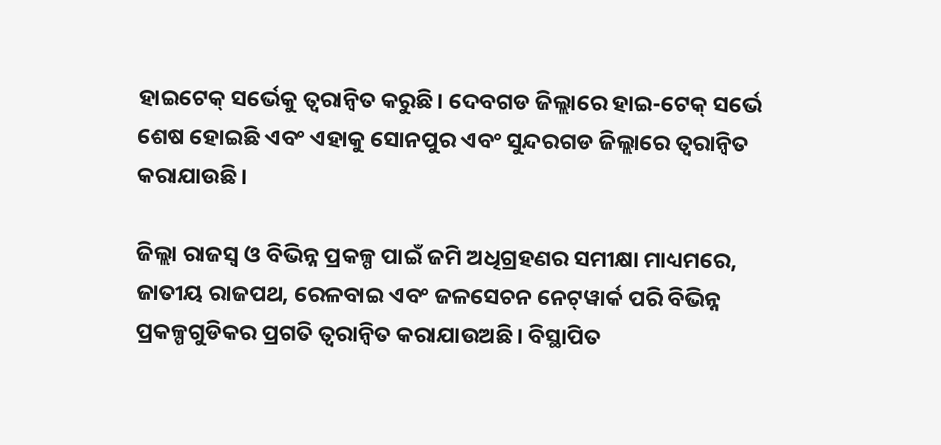ହାଇଟେକ୍‌ ସର୍ଭେକୁ ତ୍ୱରାନ୍ୱିତ କରୁଛି। ଦେବଗଡ ଜିଲ୍ଲାରେ ହାଇ-ଟେକ୍‌ ସର୍ଭେ ଶେଷ ହୋଇଛି ଏବଂ ଏହାକୁ ସୋନପୁର ଏବଂ ସୁନ୍ଦରଗଡ ଜିଲ୍ଲାରେ ତ୍ୱରାନ୍ୱିତ କରାଯାଉଛି।

ଜିଲ୍ଲା ରାଜସ୍ୱ ଓ ବିଭିନ୍ନ ପ୍ରକଳ୍ପ ପାଇଁ ଜମି ଅଧିଗ୍ରହଣର ସମୀକ୍ଷା ମାଧ୍ୟମରେ, ଜାତୀୟ ରାଜପଥ, ରେଳବାଇ ଏବଂ ଜଳସେଚନ ନେଟ୍‌ୱାର୍କ ପରି ବିଭିନ୍ନ ପ୍ରକଳ୍ପଗୁଡିକର ପ୍ରଗତି ତ୍ୱରାନ୍ୱିତ କରାଯାଉଅଛି। ବିସ୍ଥାପିତ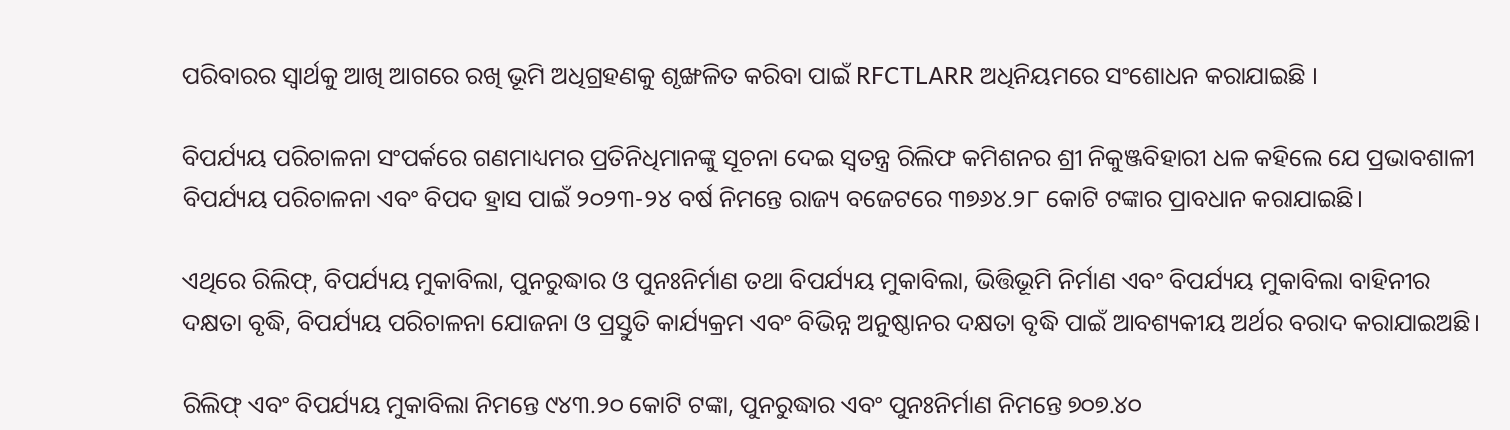ପରିବାରର ସ୍ୱାର୍ଥକୁ ଆଖି ଆଗରେ ରଖି ଭୂମି ଅଧିଗ୍ରହଣକୁ ଶୃଙ୍ଖଳିତ କରିବା ପାଇଁ RFCTLARR ଅଧିନିୟମରେ ସଂଶୋଧନ କରାଯାଇଛି ।

ବିପର୍ଯ୍ୟୟ ପରିଚାଳନା ସଂପର୍କରେ ଗଣମାଧ୍ୟମର ପ୍ରତିନିଧିମାନଙ୍କୁ ସୂଚନା ଦେଇ ସ୍ୱତନ୍ତ୍ର ରିଲିଫ କମିଶନର ଶ୍ରୀ ନିକୁଞ୍ଜବିହାରୀ ଧଳ କହିଲେ ଯେ ପ୍ରଭାବଶାଳୀ ବିପର୍ଯ୍ୟୟ ପରିଚାଳନା ଏବଂ ବିପଦ ହ୍ରାସ ପାଇଁ ୨୦୨୩-୨୪ ବର୍ଷ ନିମନ୍ତେ ରାଜ୍ୟ ବଜେଟରେ ୩୭୬୪.୨୮ କୋଟି ଟଙ୍କାର ପ୍ରାବଧାନ କରାଯାଇଛି।

ଏଥିରେ ରିଲିଫ୍‌, ବିପର୍ଯ୍ୟୟ ମୁକାବିଲା, ପୁନରୁଦ୍ଧାର ଓ ପୁନଃନିର୍ମାଣ ତଥା ବିପର୍ଯ୍ୟୟ ମୁକାବିଲା, ଭିତ୍ତିଭୂମି ନିର୍ମାଣ ଏବଂ ବିପର୍ଯ୍ୟୟ ମୁକାବିଲା ବାହିନୀର ଦକ୍ଷତା ବୃଦ୍ଧି, ବିପର୍ଯ୍ୟୟ ପରିଚାଳନା ଯୋଜନା ଓ ପ୍ରସ୍ତୁତି କାର୍ଯ୍ୟକ୍ରମ ଏବଂ ବିଭିନ୍ନ ଅନୁଷ୍ଠାନର ଦକ୍ଷତା ବୃଦ୍ଧି ପାଇଁ ଆବଶ୍ୟକୀୟ ଅର୍ଥର ବରାଦ କରାଯାଇଅଛି।

ରିଲିଫ୍‌ ଏବଂ ବିପର୍ଯ୍ୟୟ ମୁକାବିଲା ନିମନ୍ତେ ୯୪୩.୨୦ କୋଟି ଟଙ୍କା, ପୁନରୁଦ୍ଧାର ଏବଂ ପୁନଃନିର୍ମାଣ ନିମନ୍ତେ ୭୦୭.୪୦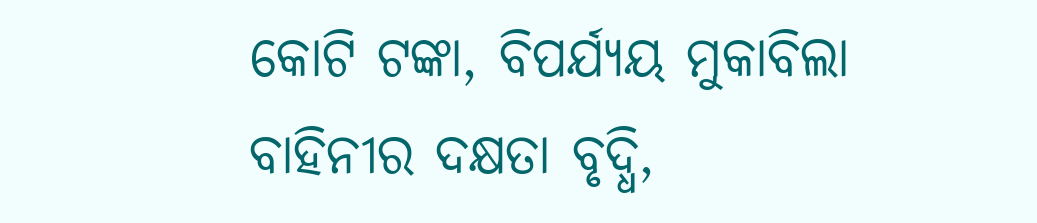କୋଟି ଟଙ୍କା, ବିପର୍ଯ୍ୟୟ ମୁକାବିଲା ବାହିନୀର ଦକ୍ଷତା ବୃଦ୍ଧି,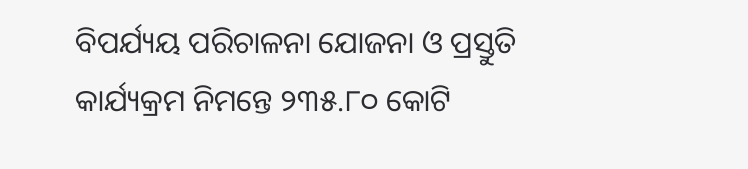ବିପର୍ଯ୍ୟୟ ପରିଚାଳନା ଯୋଜନା ଓ ପ୍ରସ୍ତୁତି କାର୍ଯ୍ୟକ୍ରମ ନିମନ୍ତେ ୨୩୫.୮୦ କୋଟି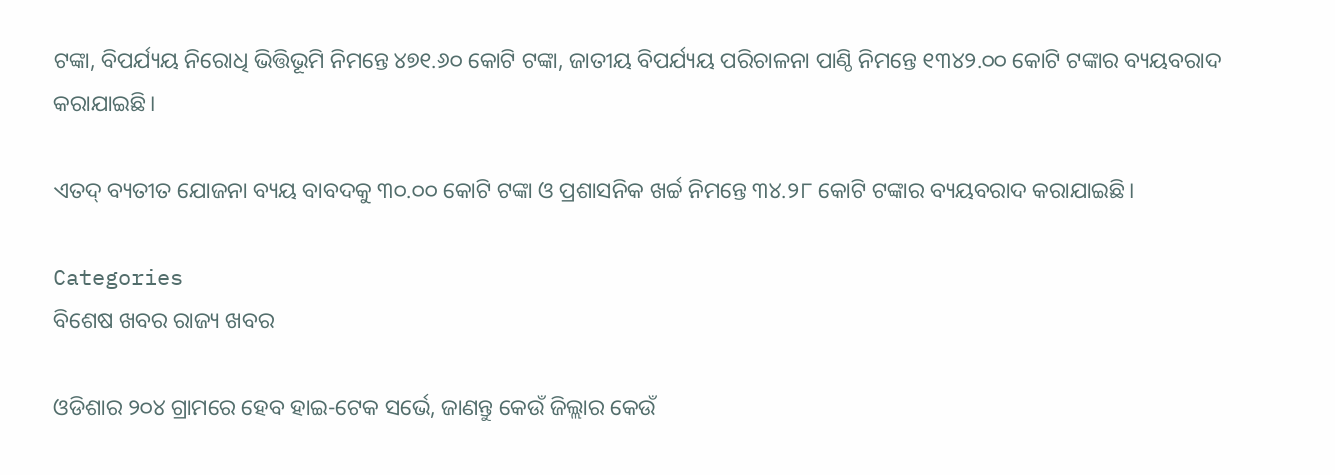ଟଙ୍କା, ବିପର୍ଯ୍ୟୟ ନିରୋଧି ଭିତ୍ତିଭୂମି ନିମନ୍ତେ ୪୭୧.୬୦ କୋଟି ଟଙ୍କା, ଜାତୀୟ ବିପର୍ଯ୍ୟୟ ପରିଚାଳନା ପାଣ୍ଠି ନିମନ୍ତେ ୧୩୪୨.୦୦ କୋଟି ଟଙ୍କାର ବ୍ୟୟବରାଦ କରାଯାଇଛି।

ଏତଦ୍‌ ବ୍ୟତୀତ ଯୋଜନା ବ୍ୟୟ ବାବଦକୁ ୩୦.୦୦ କୋଟି ଟଙ୍କା ଓ ପ୍ରଶାସନିକ ଖର୍ଚ୍ଚ ନିମନ୍ତେ ୩୪.୨୮ କୋଟି ଟଙ୍କାର ବ୍ୟୟବରାଦ କରାଯାଇଛି।

Categories
ବିଶେଷ ଖବର ରାଜ୍ୟ ଖବର

ଓଡିଶାର ୨୦୪ ଗ୍ରାମରେ ହେବ ହାଇ-ଟେକ ସର୍ଭେ, ଜାଣନ୍ତୁ କେଉଁ ଜିଲ୍ଲାର କେଉଁ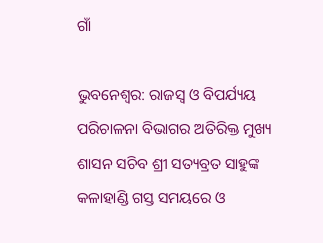ଗାଁ

ଭୁବନେଶ୍ୱର: ରାଜସ୍ୱ ଓ ବିପର୍ଯ୍ୟୟ ପରିଚାଳନା ବିଭାଗର ଅତିରିକ୍ତ ମୁଖ୍ୟ ଶାସନ ସଚିବ ଶ୍ରୀ ସତ୍ୟବ୍ରତ ସାହୁଙ୍କ କଳାହାଣ୍ଡି ଗସ୍ତ ସମୟରେ ଓ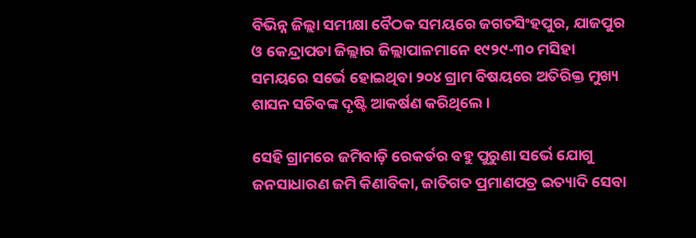ବିଭିନ୍ନ ଜିଲ୍ଲା ସମୀକ୍ଷା ବୈଠକ ସମୟରେ ଜଗତସିଂହପୁର, ଯାଜପୁର ଓ କେନ୍ଦ୍ରାପଡା ଜିଲ୍ଲାର ଜିଲ୍ଲାପାଳମାନେ ୧୯୨୯-୩୦ ମସିହା ସମୟରେ ସର୍ଭେ ହୋଇଥିବା ୨୦୪ ଗ୍ରାମ ବିଷୟରେ ଅତିରିକ୍ତ ମୁଖ୍ୟ ଶାସନ ସଚିବଙ୍କ ଦୃଷ୍ଟି ଆକର୍ଷଣ କରିଥିଲେ ।

ସେହି ଗ୍ରାମରେ ଜମିବାଡ଼ି ରେକର୍ଡର ବହୁ ପୁରୁଣା ସର୍ଭେ ଯୋଗୁ ଜନସାଧାରଣ ଜମି କିଣାବିକା, ଜାତିଗତ ପ୍ରମାଣପତ୍ର ଇତ୍ୟାଦି ସେବା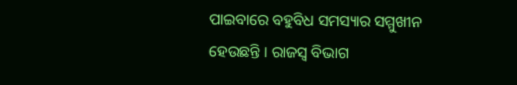ପାଇବାରେ ବହୁବିଧ ସମସ୍ୟାର ସମ୍ମୁଖୀନ ହେଉଛନ୍ତି । ରାଜସ୍ୱ ବିଭାଗ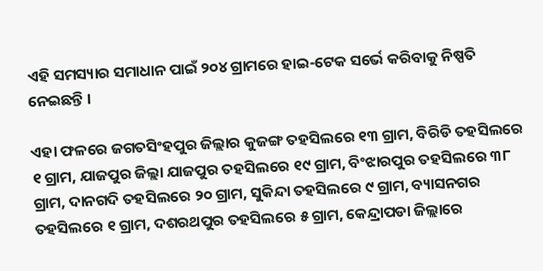ଏହି ସମସ୍ୟାର ସମାଧାନ ପାଇଁ ୨୦୪ ଗ୍ରାମରେ ହାଇ-ଟେକ ସର୍ଭେ କରିବାକୁ ନିଷ୍ପତି ନେଇଛନ୍ତି ।

ଏହା ଫଳରେ ଜଗତସିଂହପୁର ଜିଲ୍ଲାର କୁଜଙ୍ଗ ତହସିଲରେ ୧୩ ଗ୍ରାମ, ବିରିଡି ତହସିଲରେ ୧ ଗ୍ରାମ, ଯାଜପୁର ଜିଲ୍ଲା ଯାଜପୁର ତହସିଲରେ ୧୯ ଗ୍ରାମ, ବିଂଝାରପୁର ତହସିଲରେ ୩୮ ଗ୍ରାମ, ଦାନଗଦି ତହସିଲରେ ୨୦ ଗ୍ରାମ, ସୁକିନ୍ଦା ତହସିଲରେ ୯ ଗ୍ରାମ, ବ୍ୟାସନଗର ତହସିଲରେ ୧ ଗ୍ରାମ, ଦଶରଥପୁର ତହସିଲରେ ୫ ଗ୍ରାମ, କେନ୍ଦ୍ରାପଡା ଜିଲ୍ଲାରେ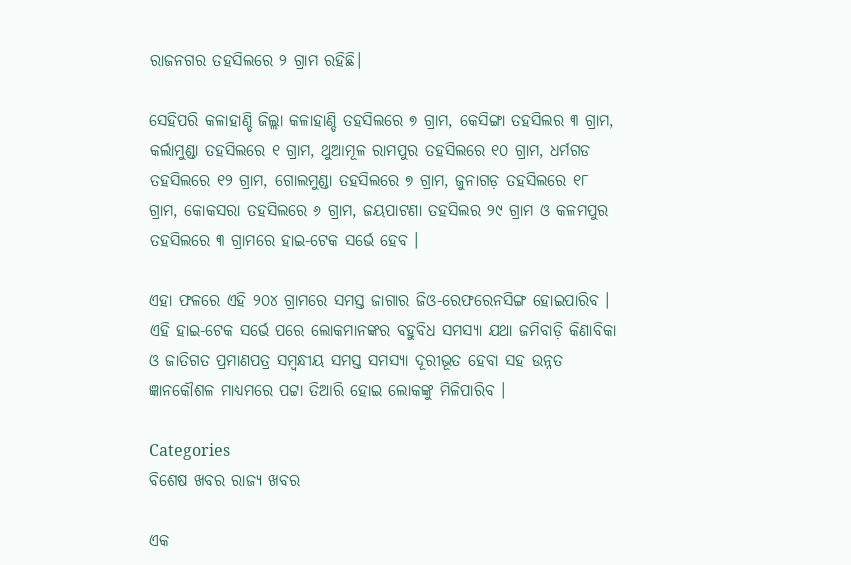ରାଜନଗର ତହସିଲରେ ୨ ଗ୍ରାମ ରହିଛି।

ସେହିପରି କଳାହାଣ୍ଡି ଜିଲ୍ଲା କଳାହାଣ୍ଡି ତହସିଲରେ ୭ ଗ୍ରାମ, କେସିଙ୍ଗା ତହସିଲର ୩ ଗ୍ରାମ, କର୍ଲାମୁଣ୍ଡା ତହସିଲରେ ୧ ଗ୍ରାମ, ଥୁଆମୂଳ ରାମପୁର ତହସିଲରେ ୧୦ ଗ୍ରାମ, ଧର୍ମଗଡ ତହସିଲରେ ୧୨ ଗ୍ରାମ, ଗୋଲମୁଣ୍ଡା ତହସିଲରେ ୭ ଗ୍ରାମ, ଜୁନାଗଡ଼ ତହସିଲରେ ୧୮ ଗ୍ରାମ, କୋକସରା ତହସିଲରେ ୬ ଗ୍ରାମ, ଜୟପାଟଣା ତହସିଲର ୨୯ ଗ୍ରାମ ଓ କଳମପୁର ତହସିଲରେ ୩ ଗ୍ରାମରେ ହାଇ-ଟେକ ସର୍ଭେ ହେବ ।

ଏହା ଫଳରେ ଏହି ୨୦୪ ଗ୍ରାମରେ ସମସ୍ତ ଜାଗାର ଜିଓ-ରେଫରେନସିଙ୍ଗ ହୋଇପାରିବ । ଏହି ହାଇ-ଟେକ ସର୍ଭେ ପରେ ଲୋକମାନଙ୍କର ବହୁବିଧ ସମସ୍ୟା ଯଥା ଜମିବାଡ଼ି କିଣାବିକା ଓ ଜାତିଗତ ପ୍ରମାଣପତ୍ର ସମ୍ବନ୍ଧୀୟ ସମସ୍ତ ସମସ୍ୟା ଦୂରୀଭୂତ ହେବା ସହ ଉନ୍ନତ ଜ୍ଞାନକୌଶଳ ମାଧ୍ୟମରେ ପଟ୍ଟା ତିଆରି ହୋଇ ଲୋକଙ୍କୁ ମିଳିପାରିବ ।

Categories
ବିଶେଷ ଖବର ରାଜ୍ୟ ଖବର

ଏକ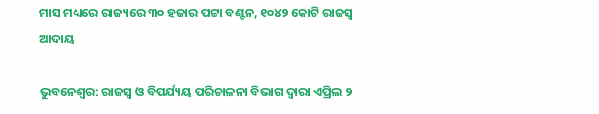ମାସ ମଧ୍ୟରେ ରାଜ୍ୟରେ ୩୦ ହଜାର ପଟ୍ଟା ବଣ୍ଟନ, ୧୦୪୨ କୋଟି ରାଜସ୍ୱ ଆଦାୟ

ଭୁବନେଶ୍ୱର: ରାଜସ୍ୱ ଓ ବିପର୍ଯ୍ୟୟ ପରିଚାଳନା ବିଭାଗ ଦ୍ୱାରା ଏପ୍ରିଲ ୨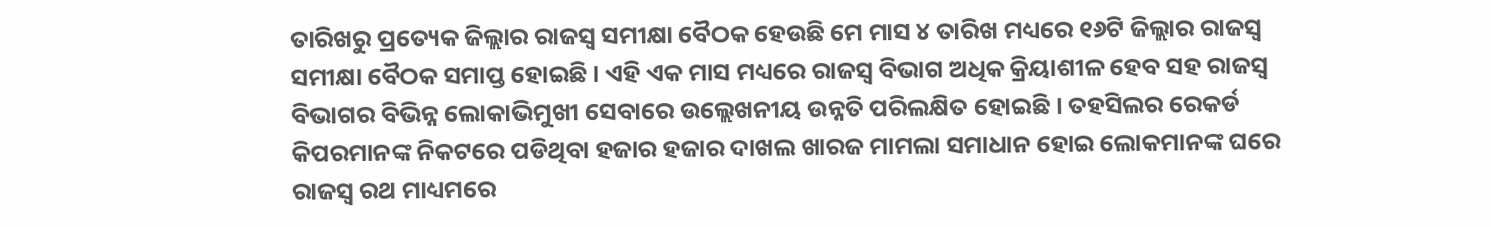ତାରିଖରୁ ପ୍ରତ୍ୟେକ ଜିଲ୍ଲାର ରାଜସ୍ୱ ସମୀକ୍ଷା ବୈଠକ ହେଉଛି ମେ ମାସ ୪ ତାରିଖ ମଧ୍ୟରେ ୧୬ଟି ଜିଲ୍ଲାର ରାଜସ୍ୱ ସମୀକ୍ଷା ବୈଠକ ସମାପ୍ତ ହୋଇଛି । ଏହି ଏକ ମାସ ମଧ୍ୟରେ ରାଜସ୍ୱ ବିଭାଗ ଅଧିକ କ୍ରିୟାଶୀଳ ହେବ ସହ ରାଜସ୍ୱ ବିଭାଗର ବିଭିନ୍ନ ଲୋକାଭିମୁଖୀ ସେବାରେ ଉଲ୍ଲେଖନୀୟ ଉନ୍ନତି ପରିଲକ୍ଷିତ ହୋଇଛି । ତହସିଲର ରେକର୍ଡ କିପରମାନଙ୍କ ନିକଟରେ ପଡିଥିବା ହଜାର ହଜାର ଦାଖଲ ଖାରଜ ମାମଲା ସମାଧାନ ହୋଇ ଲୋକମାନଙ୍କ ଘରେ ରାଜସ୍ୱ ରଥ ମାଧ୍ୟମରେ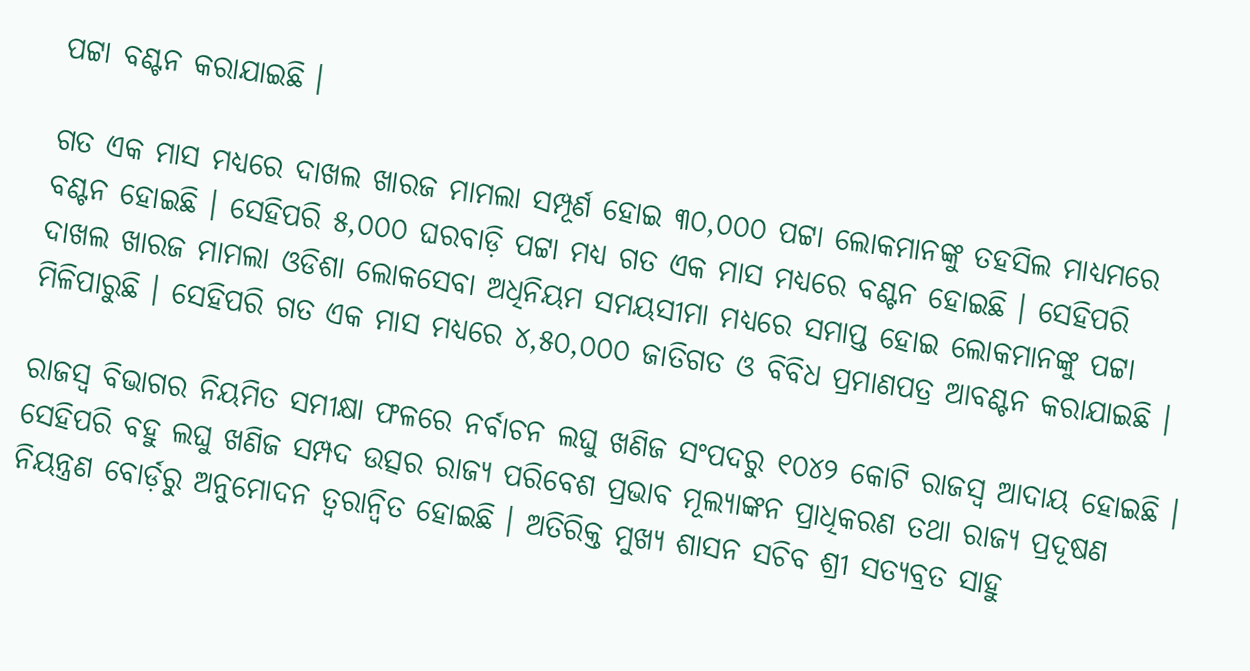ପଟ୍ଟା ବଣ୍ଟନ କରାଯାଇଛି ।

ଗତ ଏକ ମାସ ମଧ୍ୟରେ ଦାଖଲ ଖାରଜ ମାମଲା ସମ୍ପୂର୍ଣ ହୋଇ ୩୦,୦୦୦ ପଟ୍ଟା ଲୋକମାନଙ୍କୁ ତହସିଲ ମାଧ୍ୟମରେ ବଣ୍ଟନ ହୋଇଛି । ସେହିପରି ୫,୦୦୦ ଘରବାଡ଼ି ପଟ୍ଟା ମଧ୍ୟ ଗତ ଏକ ମାସ ମଧ୍ୟରେ ବଣ୍ଟନ ହୋଇଛି । ସେହିପରି ଦାଖଲ ଖାରଜ ମାମଲା ଓଡିଶା ଲୋକସେବା ଅଧିନିୟମ ସମୟସୀମା ମଧ୍ୟରେ ସମାପ୍ତ ହୋଇ ଲୋକମାନଙ୍କୁ ପଟ୍ଟା ମିଳିପାରୁଛି । ସେହିପରି ଗତ ଏକ ମାସ ମଧ୍ୟରେ ୪,୫୦,୦୦୦ ଜାତିଗତ ଓ ବିବିଧ ପ୍ରମାଣପତ୍ର ଆବଣ୍ଟନ କରାଯାଇଛି ।

ରାଜସ୍ୱ ବିଭାଗର ନିୟମିତ ସମୀକ୍ଷା ଫଳରେ ନର୍ବାଚନ ଲଘୁ ଖଣିଜ ସଂପଦରୁ ୧୦୪୨ କୋଟି ରାଜସ୍ୱ ଆଦାୟ ହୋଇଛି । ସେହିପରି ବହୁ ଲଘୁ ଖଣିଜ ସମ୍ପଦ ଉତ୍ସର ରାଜ୍ୟ ପରିବେଶ ପ୍ରଭାବ ମୂଲ୍ୟାଙ୍କନ ପ୍ରାଧିକରଣ ତଥା ରାଜ୍ୟ ପ୍ରଦୂଷଣ ନିୟନ୍ତ୍ରଣ ବୋର୍ଡ଼ରୁ ଅନୁମୋଦନ ତ୍ୱରାନ୍ୱିତ ହୋଇଛି । ଅତିରିକ୍ତ ମୁଖ୍ୟ ଶାସନ ସଚିବ ଶ୍ରୀ ସତ୍ୟବ୍ରତ ସାହୁ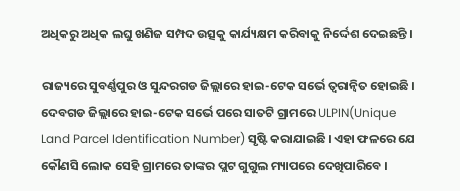ଅଧିକରୁ ଅଧିକ ଲଘୁ ଖଣିଜ ସମ୍ପଦ ଉତ୍ସକୁ କାର୍ଯ୍ୟକ୍ଷମ କରିବାକୁ ନିର୍ଦ୍ଦେଶ ଦେଇଛନ୍ତି ।

ରାଜ୍ୟରେ ସୁବର୍ଣ୍ଣପୁର ଓ ସୁନ୍ଦରଗଡ ଜିଲ୍ଲାରେ ହାଇ-ଟେକ ସର୍ଭେ ତ୍ୱରାନ୍ୱିତ ହୋଇଛି । ଦେବଗଡ ଜିଲ୍ଲାରେ ହାଇ-ଟେକ ସର୍ଭେ ପରେ ସାତଟି ଗ୍ରାମରେ ULPIN(Unique Land Parcel Identification Number) ସୃଷ୍ଟି କରାଯାଇଛି । ଏହା ଫଳରେ ଯେ କୌଣସି ଲୋକ ସେହି ଗ୍ରାମରେ ତାଙ୍କର ପ୍ଲଟ ଗୁଗୁଲ ମ୍ୟାପରେ ଦେଖିପାରିବେ ।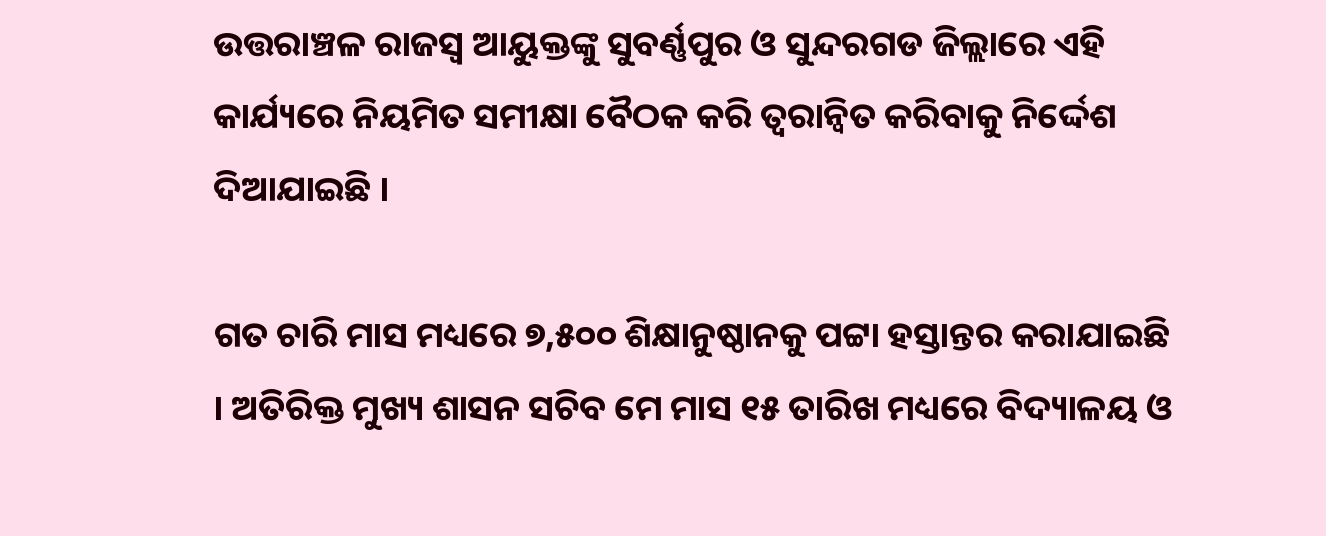ଉତ୍ତରାଞ୍ଚଳ ରାଜସ୍ୱ ଆୟୁକ୍ତଙ୍କୁ ସୁବର୍ଣ୍ଣପୁର ଓ ସୁନ୍ଦରଗଡ ଜିଲ୍ଲାରେ ଏହି କାର୍ଯ୍ୟରେ ନିୟମିତ ସମୀକ୍ଷା ବୈଠକ କରି ତ୍ୱରାନ୍ୱିତ କରିବାକୁ ନିର୍ଦ୍ଦେଶ ଦିଆଯାଇଛି ।

ଗତ ଚାରି ମାସ ମଧ୍ୟରେ ୭,୫୦୦ ଶିକ୍ଷାନୁଷ୍ଠାନକୁ ପଟ୍ଟା ହସ୍ତାନ୍ତର କରାଯାଇଛି । ଅତିରିକ୍ତ ମୁଖ୍ୟ ଶାସନ ସଚିବ ମେ ମାସ ୧୫ ତାରିଖ ମଧ୍ୟରେ ବିଦ୍ୟାଳୟ ଓ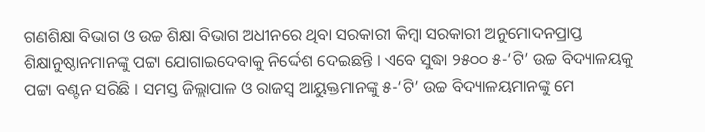ଗଣଶିକ୍ଷା ବିଭାଗ ଓ ଉଚ୍ଚ ଶିକ୍ଷା ବିଭାଗ ଅଧୀନରେ ଥିବା ସରକାରୀ କିମ୍ବା ସରକାରୀ ଅନୁମୋଦନପ୍ରାପ୍ତ ଶିକ୍ଷାନୁଷ୍ଠାନମାନଙ୍କୁ ପଟ୍ଟା ଯୋଗାଇଦେବାକୁ ନିର୍ଦ୍ଦେଶ ଦେଇଛନ୍ତି । ଏବେ ସୁଦ୍ଧା ୨୫୦୦ ୫-‘ଟି’ ଉଚ୍ଚ ବିଦ୍ୟାଳୟକୁ ପଟ୍ଟା ବଣ୍ଟନ ସରିଛି । ସମସ୍ତ ଜିଲ୍ଲାପାଳ ଓ ରାଜସ୍ୱ ଆୟୁକ୍ତମାନଙ୍କୁ ୫-‘ଟି’ ଉଚ୍ଚ ବିଦ୍ୟାଳୟମାନଙ୍କୁ ମେ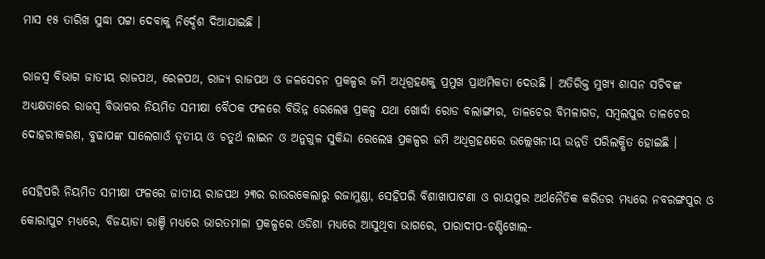ମାସ ୧୫ ତାରିଖ ସୁଦ୍ଧା ପଟ୍ଟା ଦେବାକୁ ନିର୍ଦ୍ଦେଶ ଦିଆଯାଇଛି ।

ରାଜସ୍ୱ ବିଭାଗ ଜାତୀୟ ରାଜପଥ, ରେଳପଥ, ରାଜ୍ୟ ରାଜପଥ ଓ ଜଳସେଚନ ପ୍ରକଳ୍ପର ଜମି ଅଧିଗ୍ରହଣକୁ ପ୍ରମୁଖ ପ୍ରାଥମିକତା ଦେଉଛି । ଅତିରିକ୍ତ ମୁଖ୍ୟ ଶାସନ ସଚିବଙ୍କ ଅଧ୍ୟକ୍ଷତାରେ ରାଜସ୍ୱ ବିଭାଗର ନିୟମିତ ସମୀକ୍ଷା ବୈଠକ ଫଳରେ ବିଭିନ୍ନ ରେଲେୱ ପ୍ରକଳ୍ପ ଯଥା ଖୋର୍ଦ୍ଧା ରୋଡ ବଲାଙ୍ଗୀର, ତାଳଚେର ବିମଳାଗଡ, ସମ୍ବଲପୁର ତାଳଚେର ଦୋହରୀକରଣ, ବୁଢାପଙ୍କ ସାଲେଗାଓଁ ତୃତୀୟ ଓ ଚତୁର୍ଥ ଲାଇନ ଓ ଅନୁଗୁଳ ସୁକିନ୍ଦା ରେଲେୱ ପ୍ରକଳ୍ପର ଜମି ଅଧିଗ୍ରହଣରେ ଉଲ୍ଲେଖନୀୟ ଉନ୍ନତି ପରିଲକ୍ଷିତ ହୋଇଛି ।

ସେହିପରି ନିୟମିତ ସମୀକ୍ଷା ଫଳରେ ଜାତୀୟ ରାଜପଥ ୨୩ର ରାଉରକେଲାରୁ ରଜାମୁଣ୍ଡା, ସେହିପରି ବିଶାଖାପାଟଣା ଓ ରାୟପୁର ଅର୍ଥନୈତିକ କରିଡର ମଧ୍ୟରେ ନବରଙ୍ଗପୁର ଓ କୋରାପୁଟ ମଧ୍ୟରେ, ବିଜୟାଡା ରାଞ୍ଚି ମଧ୍ୟରେ ଭାରତମାଳା ପ୍ରକଳ୍ପରେ ଓଡିଶା ମଧ୍ୟରେ ଆସୁଥିବା ଭାଗରେ, ପାରାଦୀପ-ଚଣ୍ଡିଖୋଲ-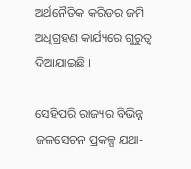ଅର୍ଥନୈତିକ କରିଡର ଜମି ଅଧିଗ୍ରହଣ କାର୍ଯ୍ୟରେ ଗୁରୁତ୍ୱ ଦିଆଯାଇଛି ।

ସେହିପରି ରାଜ୍ୟର ବିଭିନ୍ନ ଜଳସେଚନ ପ୍ରକଳ୍ପ ଯଥା-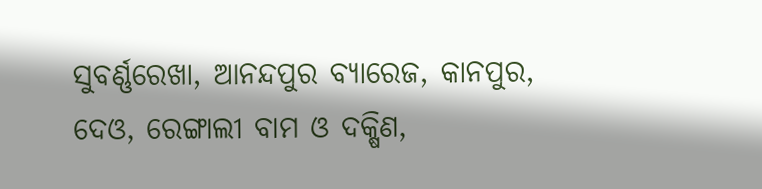ସୁବର୍ଣ୍ଣରେଖା, ଆନନ୍ଦପୁର ବ୍ୟାରେଜ, କାନପୁର, ଦେଓ, ରେଙ୍ଗାଲୀ ବାମ ଓ ଦକ୍ଷିଣ,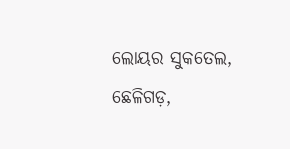ଲୋୟର ସୁକତେଲ, ଛେଳିଗଡ଼,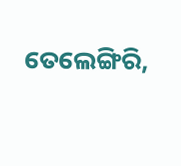ତେଲେଙ୍ଗିରି,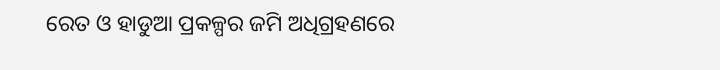ରେତ ଓ ହାଡୁଆ ପ୍ରକଳ୍ପର ଜମି ଅଧିଗ୍ରହଣରେ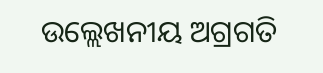ଉଲ୍ଲେଖନୀୟ ଅଗ୍ରଗତି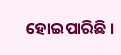ହୋଇପାରିଛି ।